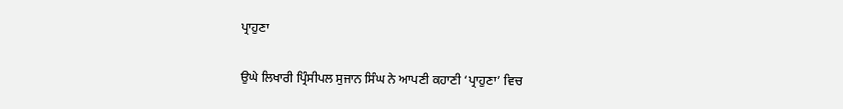ਪ੍ਰਾਹੁਣਾ

ਉਘੇ ਲਿਖਾਰੀ ਪ੍ਰਿੰਸੀਪਲ ਸੁਜਾਨ ਸਿੰਘ ਨੇ ਆਪਣੀ ਕਹਾਣੀ ‘ਪ੍ਰਾਹੁਣਾ’ ਵਿਚ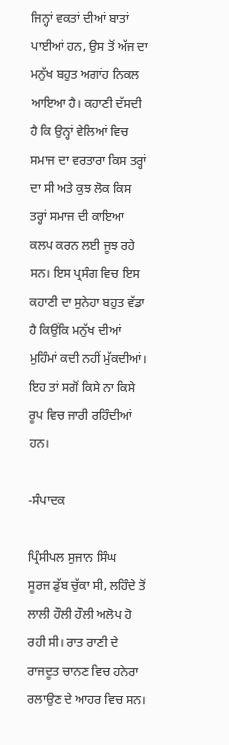ਜਿਨ੍ਹਾਂ ਵਕਤਾਂ ਦੀਆਂ ਬਾਤਾਂ ਪਾਈਆਂ ਹਨ, ਉਸ ਤੋਂ ਅੱਜ ਦਾ ਮਨੁੱਖ ਬਹੁਤ ਅਗਾਂਹ ਨਿਕਲ ਆਇਆ ਹੈ। ਕਹਾਣੀ ਦੱਸਦੀ ਹੈ ਕਿ ਉਨ੍ਹਾਂ ਵੇਲਿਆਂ ਵਿਚ ਸਮਾਜ ਦਾ ਵਰਤਾਰਾ ਕਿਸ ਤਰ੍ਹਾਂ ਦਾ ਸੀ ਅਤੇ ਕੁਝ ਲੋਕ ਕਿਸ ਤਰ੍ਹਾਂ ਸਮਾਜ ਦੀ ਕਾਇਆ ਕਲਪ ਕਰਨ ਲਈ ਜੂਝ ਰਹੇ ਸਨ। ਇਸ ਪ੍ਰਸੰਗ ਵਿਚ ਇਸ ਕਹਾਣੀ ਦਾ ਸੁਨੇਹਾ ਬਹੁਤ ਵੱਡਾ ਹੈ ਕਿਉਂਕਿ ਮਨੁੱਖ ਦੀਆਂ ਮੁਹਿੰਮਾਂ ਕਦੀ ਨਹੀਂ ਮੁੱਕਦੀਆਂ। ਇਹ ਤਾਂ ਸਗੋਂ ਕਿਸੇ ਨਾ ਕਿਸੇ ਰੂਪ ਵਿਚ ਜਾਰੀ ਰਹਿੰਦੀਆਂ ਹਨ।

-ਸੰਪਾਦਕ

ਪ੍ਰਿੰਸੀਪਲ ਸੁਜਾਨ ਸਿੰਘ
ਸੂਰਜ ਡੁੱਬ ਚੁੱਕਾ ਸੀ, ਲਹਿੰਦੇ ਤੋਂ ਲਾਲੀ ਹੌਲੀ ਹੌਲੀ ਅਲੋਪ ਹੋ ਰਹੀ ਸੀ। ਰਾਤ ਰਾਣੀ ਦੇ ਰਾਜਦੂਤ ਚਾਨਣ ਵਿਚ ਹਨੇਰਾ ਰਲਾਉਣ ਦੇ ਆਹਰ ਵਿਚ ਸਨ।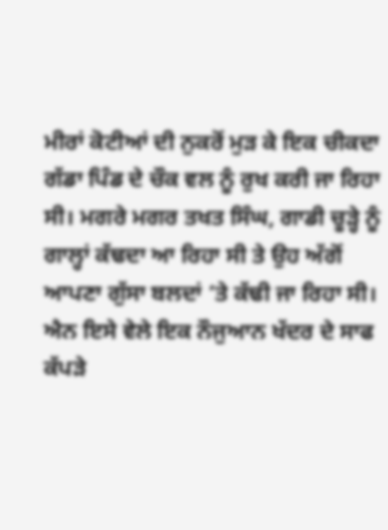ਮੀਰਾਂ ਕੋਟੀਆਂ ਦੀ ਨੁਕਰੋਂ ਮੁੜ ਕੇ ਇਕ ਚੀਕਦਾ ਗੱਡਾ ਪਿੰਡ ਦੇ ਚੌਕ ਵਲ ਨੂੰ ਰੁਖ ਕਰੀ ਜਾ ਰਿਹਾ ਸੀ। ਮਗਰੇ ਮਗਰ ਤਖਤ ਸਿੰਘ, ਗਾਡੀ ਚੂੜ੍ਹੇ ਨੂੰ ਗਾਲ੍ਹਾਂ ਕੱਢਦਾ ਆ ਰਿਹਾ ਸੀ ਤੇ ਉਹ ਅੱਗੋਂ ਆਪਣਾ ਗੁੱਸਾ ਬਲਦਾਂ ‘ਤੇ ਕੱਢੀ ਜਾ ਰਿਹਾ ਸੀ।
ਐਨ ਇਸੇ ਵੇਲੇ ਇਕ ਨੌਜੁਆਨ ਖੱਦਰ ਦੇ ਸਾਫ ਕੱਪੜੇ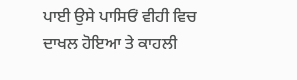ਪਾਈ ਉਸੇ ਪਾਸਿਓਂ ਵੀਹੀ ਵਿਚ ਦਾਖਲ ਹੋਇਆ ਤੇ ਕਾਹਲੀ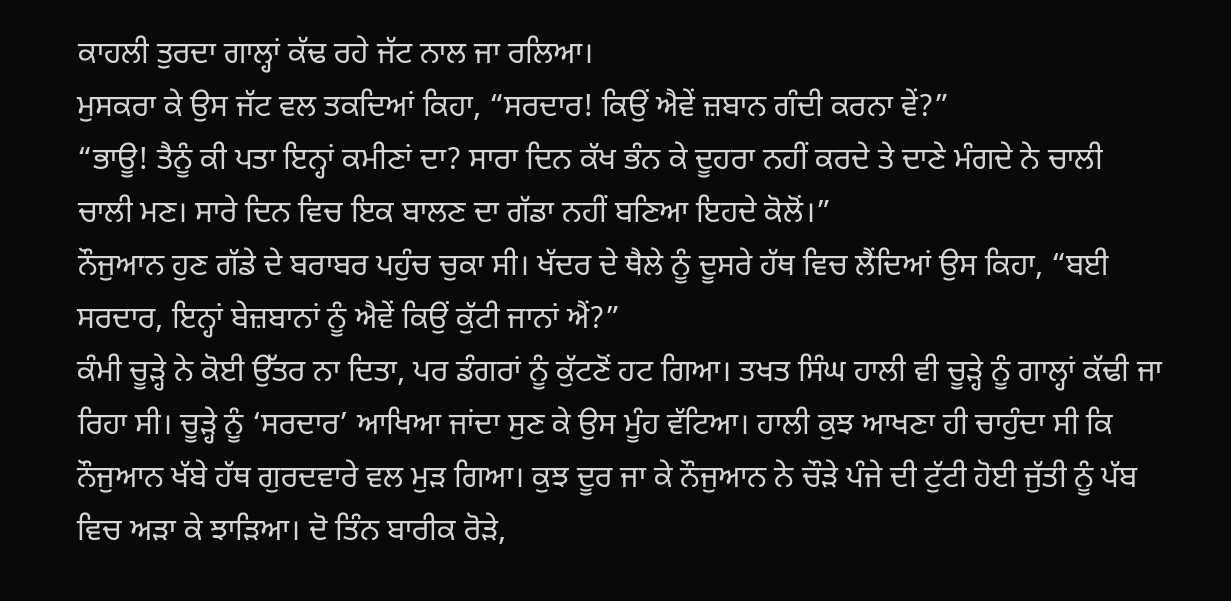ਕਾਹਲੀ ਤੁਰਦਾ ਗਾਲ੍ਹਾਂ ਕੱਢ ਰਹੇ ਜੱਟ ਨਾਲ ਜਾ ਰਲਿਆ।
ਮੁਸਕਰਾ ਕੇ ਉਸ ਜੱਟ ਵਲ ਤਕਦਿਆਂ ਕਿਹਾ, “ਸਰਦਾਰ! ਕਿਉਂ ਐਵੇਂ ਜ਼ਬਾਨ ਗੰਦੀ ਕਰਨਾ ਵੇਂ?”
“ਭਾਊ! ਤੈਨੂੰ ਕੀ ਪਤਾ ਇਨ੍ਹਾਂ ਕਮੀਣਾਂ ਦਾ? ਸਾਰਾ ਦਿਨ ਕੱਖ ਭੰਨ ਕੇ ਦੂਹਰਾ ਨਹੀਂ ਕਰਦੇ ਤੇ ਦਾਣੇ ਮੰਗਦੇ ਨੇ ਚਾਲੀ ਚਾਲੀ ਮਣ। ਸਾਰੇ ਦਿਨ ਵਿਚ ਇਕ ਬਾਲਣ ਦਾ ਗੱਡਾ ਨਹੀਂ ਬਣਿਆ ਇਹਦੇ ਕੋਲੋਂ।”
ਨੌਜੁਆਨ ਹੁਣ ਗੱਡੇ ਦੇ ਬਰਾਬਰ ਪਹੁੰਚ ਚੁਕਾ ਸੀ। ਖੱਦਰ ਦੇ ਥੈਲੇ ਨੂੰ ਦੂਸਰੇ ਹੱਥ ਵਿਚ ਲੈਂਦਿਆਂ ਉਸ ਕਿਹਾ, “ਬਈ ਸਰਦਾਰ, ਇਨ੍ਹਾਂ ਬੇਜ਼ਬਾਨਾਂ ਨੂੰ ਐਵੇਂ ਕਿਉਂ ਕੁੱਟੀ ਜਾਨਾਂ ਐਂ?”
ਕੰਮੀ ਚੂੜ੍ਹੇ ਨੇ ਕੋਈ ਉੱਤਰ ਨਾ ਦਿਤਾ, ਪਰ ਡੰਗਰਾਂ ਨੂੰ ਕੁੱਟਣੋਂ ਹਟ ਗਿਆ। ਤਖਤ ਸਿੰਘ ਹਾਲੀ ਵੀ ਚੂੜ੍ਹੇ ਨੂੰ ਗਾਲ੍ਹਾਂ ਕੱਢੀ ਜਾ ਰਿਹਾ ਸੀ। ਚੂੜ੍ਹੇ ਨੂੰ ‘ਸਰਦਾਰ’ ਆਖਿਆ ਜਾਂਦਾ ਸੁਣ ਕੇ ਉਸ ਮੂੰਹ ਵੱਟਿਆ। ਹਾਲੀ ਕੁਝ ਆਖਣਾ ਹੀ ਚਾਹੁੰਦਾ ਸੀ ਕਿ ਨੌਜੁਆਨ ਖੱਬੇ ਹੱਥ ਗੁਰਦਵਾਰੇ ਵਲ ਮੁੜ ਗਿਆ। ਕੁਝ ਦੂਰ ਜਾ ਕੇ ਨੌਜੁਆਨ ਨੇ ਚੌੜੇ ਪੰਜੇ ਦੀ ਟੁੱਟੀ ਹੋਈ ਜੁੱਤੀ ਨੂੰ ਪੱਬ ਵਿਚ ਅੜਾ ਕੇ ਝਾੜਿਆ। ਦੋ ਤਿੰਨ ਬਾਰੀਕ ਰੋੜੇ,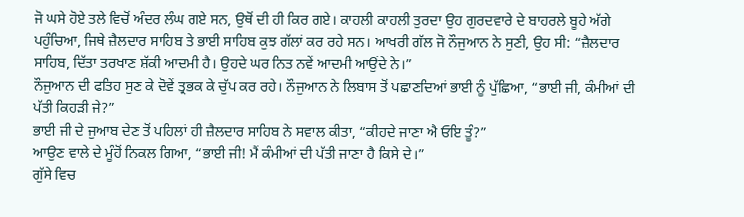ਜੋ ਘਸੇ ਹੋਏ ਤਲੇ ਵਿਚੋਂ ਅੰਦਰ ਲੰਘ ਗਏ ਸਨ, ਉਥੋਂ ਦੀ ਹੀ ਕਿਰ ਗਏ। ਕਾਹਲੀ ਕਾਹਲੀ ਤੁਰਦਾ ਉਹ ਗੁਰਦਵਾਰੇ ਦੇ ਬਾਹਰਲੇ ਬੂਹੇ ਅੱਗੇ ਪਹੁੰਚਿਆ, ਜਿਥੇ ਜ਼ੈਲਦਾਰ ਸਾਹਿਬ ਤੇ ਭਾਈ ਸਾਹਿਬ ਕੁਝ ਗੱਲਾਂ ਕਰ ਰਹੇ ਸਨ। ਆਖਰੀ ਗੱਲ ਜੋ ਨੌਜੁਆਨ ਨੇ ਸੁਣੀ, ਉਹ ਸੀ: “ਜ਼ੈਲਦਾਰ ਸਾਹਿਬ, ਦਿੱਤਾ ਤਰਖਾਣ ਸ਼ੱਕੀ ਆਦਮੀ ਹੈ। ਉਹਦੇ ਘਰ ਨਿਤ ਨਵੇਂ ਆਦਮੀ ਆਉਂਦੇ ਨੇ।”
ਨੌਜੁਆਨ ਦੀ ਫਤਿਹ ਸੁਣ ਕੇ ਦੋਵੇਂ ਤ੍ਰਭਕ ਕੇ ਚੁੱਪ ਕਰ ਰਹੇ। ਨੌਜੁਆਨ ਨੇ ਲਿਬਾਸ ਤੋਂ ਪਛਾਣਦਿਆਂ ਭਾਈ ਨੂੰ ਪੁੱਛਿਆ, “ਭਾਈ ਜੀ, ਕੰਮੀਆਂ ਦੀ ਪੱਤੀ ਕਿਹੜੀ ਜੇ?”
ਭਾਈ ਜੀ ਦੇ ਜੁਆਬ ਦੇਣ ਤੋਂ ਪਹਿਲਾਂ ਹੀ ਜ਼ੈਲਦਾਰ ਸਾਹਿਬ ਨੇ ਸਵਾਲ ਕੀਤਾ, “ਕੀਹਦੇ ਜਾਣਾ ਐ ਓਇ ਤੂੰ?”
ਆਉਣ ਵਾਲੇ ਦੇ ਮੂੰਹੋਂ ਨਿਕਲ ਗਿਆ, “ਭਾਈ ਜੀ! ਮੈਂ ਕੰਮੀਆਂ ਦੀ ਪੱਤੀ ਜਾਣਾ ਹੈ ਕਿਸੇ ਦੇ।”
ਗੁੱਸੇ ਵਿਚ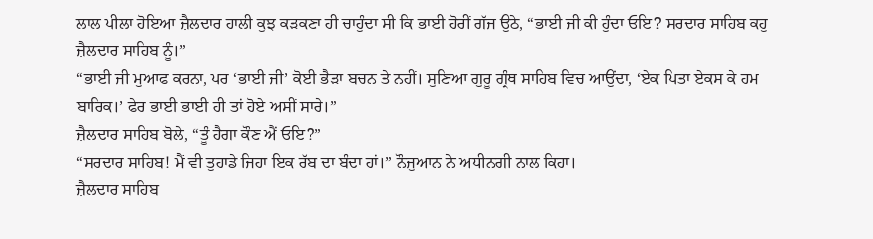ਲਾਲ ਪੀਲਾ ਹੋਇਆ ਜ਼ੈਲਦਾਰ ਹਾਲੀ ਕੁਝ ਕੜਕਣਾ ਹੀ ਚਾਹੁੰਦਾ ਸੀ ਕਿ ਭਾਈ ਹੋਰੀਂ ਗੱਜ ਉਠੇ, “ਭਾਈ ਜੀ ਕੀ ਹੁੰਦਾ ਓਇ? ਸਰਦਾਰ ਸਾਹਿਬ ਕਹੁ ਜ਼ੈਲਦਾਰ ਸਾਹਿਬ ਨੂੰ।”
“ਭਾਈ ਜੀ ਮੁਆਫ ਕਰਨਾ, ਪਰ ‘ਭਾਈ ਜੀ’ ਕੋਈ ਭੈੜਾ ਬਚਨ ਤੇ ਨਹੀਂ। ਸੁਣਿਆ ਗੁਰੂ ਗ੍ਰੰਥ ਸਾਹਿਬ ਵਿਚ ਆਉਂਦਾ, ‘ਏਕ ਪਿਤਾ ਏਕਸ ਕੇ ਹਮ ਬਾਰਿਕ।’ ਫੇਰ ਭਾਈ ਭਾਈ ਹੀ ਤਾਂ ਹੋਏ ਅਸੀਂ ਸਾਰੇ।”
ਜ਼ੈਲਦਾਰ ਸਾਹਿਬ ਬੋਲੇ, “ਤੂੰ ਹੈਗਾ ਕੌਣ ਐਂ ਓਇ?”
“ਸਰਦਾਰ ਸਾਹਿਬ! ਮੈਂ ਵੀ ਤੁਹਾਡੇ ਜਿਹਾ ਇਕ ਰੱਬ ਦਾ ਬੰਦਾ ਹਾਂ।” ਨੌਜੁਆਨ ਨੇ ਅਧੀਨਗੀ ਨਾਲ ਕਿਹਾ।
ਜ਼ੈਲਦਾਰ ਸਾਹਿਬ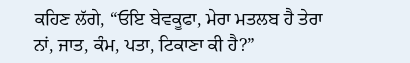ਕਹਿਣ ਲੱਗੇ, “ਓਇ ਬੇਵਕੂਫਾ, ਮੇਰਾ ਮਤਲਬ ਹੈ ਤੇਰਾ ਨਾਂ, ਜਾਤ, ਕੰਮ, ਪਤਾ, ਟਿਕਾਣਾ ਕੀ ਹੈ?”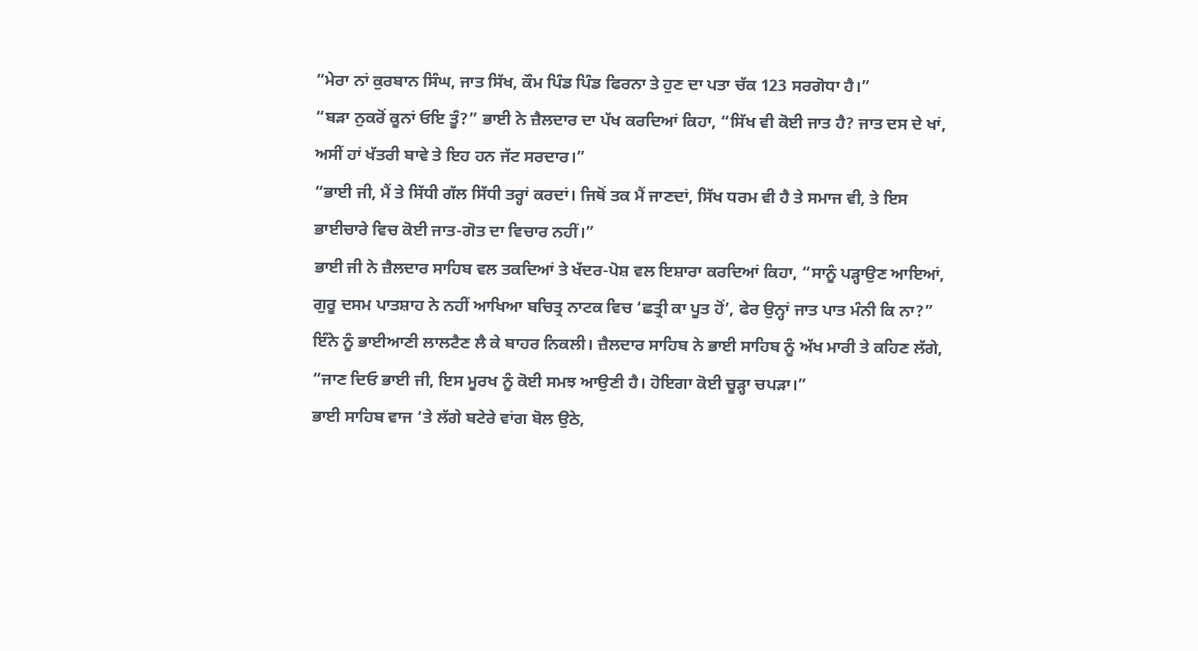“ਮੇਰਾ ਨਾਂ ਕੁਰਬਾਨ ਸਿੰਘ, ਜਾਤ ਸਿੱਖ, ਕੌਮ ਪਿੰਡ ਪਿੰਡ ਫਿਰਨਾ ਤੇ ਹੁਣ ਦਾ ਪਤਾ ਚੱਕ 123 ਸਰਗੋਧਾ ਹੈ।”
“ਬੜਾ ਨੁਕਰੋਂ ਕੂਨਾਂ ਓਇ ਤੂੰ?” ਭਾਈ ਨੇ ਜ਼ੈਲਦਾਰ ਦਾ ਪੱਖ ਕਰਦਿਆਂ ਕਿਹਾ, “ਸਿੱਖ ਵੀ ਕੋਈ ਜਾਤ ਹੈ? ਜਾਤ ਦਸ ਦੇ ਖਾਂ, ਅਸੀਂ ਹਾਂ ਖੱਤਰੀ ਬਾਵੇ ਤੇ ਇਹ ਹਨ ਜੱਟ ਸਰਦਾਰ।”
“ਭਾਈ ਜੀ, ਮੈਂ ਤੇ ਸਿੱਧੀ ਗੱਲ ਸਿੱਧੀ ਤਰ੍ਹਾਂ ਕਰਦਾਂ। ਜਿਥੋਂ ਤਕ ਮੈਂ ਜਾਣਦਾਂ, ਸਿੱਖ ਧਰਮ ਵੀ ਹੈ ਤੇ ਸਮਾਜ ਵੀ, ਤੇ ਇਸ ਭਾਈਚਾਰੇ ਵਿਚ ਕੋਈ ਜਾਤ-ਗੋਤ ਦਾ ਵਿਚਾਰ ਨਹੀਂ।”
ਭਾਈ ਜੀ ਨੇ ਜ਼ੈਲਦਾਰ ਸਾਹਿਬ ਵਲ ਤਕਦਿਆਂ ਤੇ ਖੱਦਰ-ਪੋਸ਼ ਵਲ ਇਸ਼ਾਰਾ ਕਰਦਿਆਂ ਕਿਹਾ, “ਸਾਨੂੰ ਪੜ੍ਹਾਉਣ ਆਇਆਂ, ਗੁਰੂ ਦਸਮ ਪਾਤਸ਼ਾਹ ਨੇ ਨਹੀਂ ਆਖਿਆ ਬਚਿਤ੍ਰ ਨਾਟਕ ਵਿਚ ‘ਛਤ੍ਰੀ ਕਾ ਪੂਤ ਹੋਂ’, ਫੇਰ ਉਨ੍ਹਾਂ ਜਾਤ ਪਾਤ ਮੰਨੀ ਕਿ ਨਾ?”
ਇੰਨੇ ਨੂੰ ਭਾਈਆਣੀ ਲਾਲਟੈਣ ਲੈ ਕੇ ਬਾਹਰ ਨਿਕਲੀ। ਜ਼ੈਲਦਾਰ ਸਾਹਿਬ ਨੇ ਭਾਈ ਸਾਹਿਬ ਨੂੰ ਅੱਖ ਮਾਰੀ ਤੇ ਕਹਿਣ ਲੱਗੇ, “ਜਾਣ ਦਿਓ ਭਾਈ ਜੀ, ਇਸ ਮੂਰਖ ਨੂੰ ਕੋਈ ਸਮਝ ਆਉਣੀ ਹੈ। ਹੋਇਗਾ ਕੋਈ ਚੂੜ੍ਹਾ ਚਪੜਾ।”
ਭਾਈ ਸਾਹਿਬ ਵਾਜ ‘ਤੇ ਲੱਗੇ ਬਟੇਰੇ ਵਾਂਗ ਬੋਲ ਉਠੇ,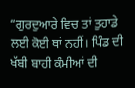“ਗੁਰਦੁਆਰੇ ਵਿਚ ਤਾਂ ਤੁਹਾਡੇ ਲਈ ਕੋਈ ਥਾਂ ਨਹੀਂ। ਪਿੰਡ ਦੀ ਖੱਬੀ ਬਾਹੀ ਕੰਮੀਆਂ ਦੀ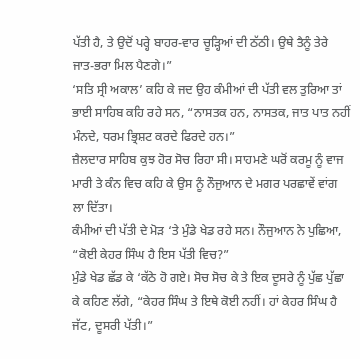ਪੱਤੀ ਹੈ, ਤੇ ਉਦੋਂ ਪਰ੍ਹੇ ਬਾਹਰ-ਵਾਰ ਚੂੜ੍ਹਿਆਂ ਦੀ ਠੱਠੀ। ਉਥੇ ਤੈਨੂੰ ਤੇਰੇ ਜਾਤ-ਭਰਾ ਮਿਲ ਪੈਣਗੇ।”
‘ਸਤਿ ਸ੍ਰੀ ਅਕਾਲ’ ਕਹਿ ਕੇ ਜਦ ਉਹ ਕੰਮੀਆਂ ਦੀ ਪੱਤੀ ਵਲ ਤੁਰਿਆ ਤਾਂ ਭਾਈ ਸਾਹਿਬ ਕਹਿ ਰਹੇ ਸਨ, “ਨਾਸਤਕ ਹਨ, ਨਾਸਤਕ, ਜਾਤ ਪਾਤ ਨਹੀਂ ਮੰਨਦੇ, ਧਰਮ ਭ੍ਰਿਸ਼ਟ ਕਰਦੇ ਫਿਰਦੇ ਹਨ।”
ਜ਼ੈਲਦਾਰ ਸਾਹਿਬ ਕੁਝ ਹੋਰ ਸੋਚ ਰਿਹਾ ਸੀ। ਸਾਹਮਣੇ ਘਰੋਂ ਕਰਮੂ ਨੂੰ ਵਾਜ ਮਾਰੀ ਤੇ ਕੰਨ ਵਿਚ ਕਹਿ ਕੇ ਉਸ ਨੂੰ ਨੌਜੁਆਨ ਦੇ ਮਗਰ ਪਰਛਾਵੇਂ ਵਾਂਗ ਲਾ ਦਿੱਤਾ।
ਕੰਮੀਆਂ ਦੀ ਪੱਤੀ ਦੇ ਮੋੜ ‘ਤੇ ਮੁੰਡੇ ਖੇਡ ਰਹੇ ਸਨ। ਨੌਜੁਆਨ ਨੇ ਪੁਛਿਆ, “ਕੋਈ ਕੇਹਰ ਸਿੰਘ ਹੈ ਇਸ ਪੱਤੀ ਵਿਚ?”
ਮੁੰਡੇ ਖੇਡ ਛੱਡ ਕੇ ‘ਕੱਠੇ ਹੋ ਗਏ। ਸੋਚ ਸੋਚ ਕੇ ਤੇ ਇਕ ਦੂਸਰੇ ਨੂੰ ਪੁੱਛ ਪੁੱਛਾ ਕੇ ਕਹਿਣ ਲੱਗੇ, “ਕੇਹਰ ਸਿੰਘ ਤੇ ਇਥੇ ਕੋਈ ਨਹੀਂ। ਹਾਂ ਕੇਹਰ ਸਿੰਘ ਹੈ ਜੱਟ, ਦੂਸਰੀ ਪੱਤੀ।”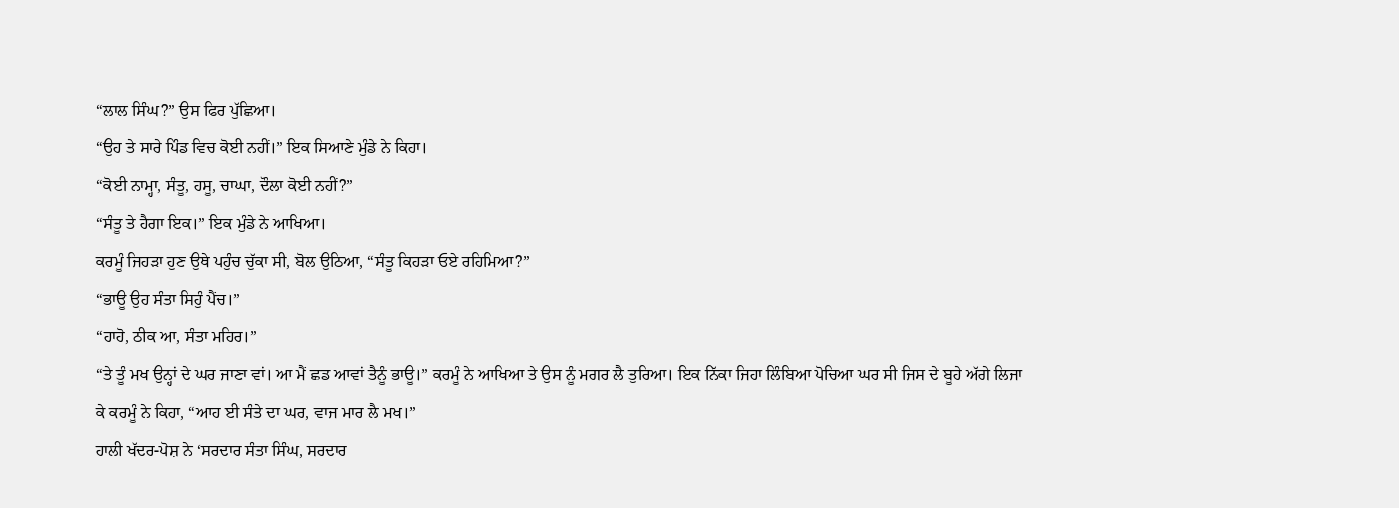“ਲਾਲ ਸਿੰਘ?” ਉਸ ਫਿਰ ਪੁੱਛਿਆ।
“ਉਹ ਤੇ ਸਾਰੇ ਪਿੰਡ ਵਿਚ ਕੋਈ ਨਹੀਂ।” ਇਕ ਸਿਆਣੇ ਮੁੰਡੇ ਨੇ ਕਿਹਾ।
“ਕੋਈ ਨਾਮ੍ਹਾ, ਸੰਤੂ, ਹਸੂ, ਚਾਘਾ, ਦੌਲਾ ਕੋਈ ਨਹੀਂ?”
“ਸੰਤੂ ਤੇ ਹੈਗਾ ਇਕ।” ਇਕ ਮੁੰਡੇ ਨੇ ਆਖਿਆ।
ਕਰਮੂੰ ਜਿਹੜਾ ਹੁਣ ਉਥੇ ਪਹੁੰਚ ਚੁੱਕਾ ਸੀ, ਬੋਲ ਉਠਿਆ, “ਸੰਤੂ ਕਿਹੜਾ ਓਏ ਰਹਿਮਿਆ?”
“ਭਾਊ ਉਹ ਸੰਤਾ ਸਿਹੁੰ ਪੈਂਚ।”
“ਹਾਹੋ, ਠੀਕ ਆ, ਸੰਤਾ ਮਹਿਰ।”
“ਤੇ ਤੂੰ ਮਖ ਉਨ੍ਹਾਂ ਦੇ ਘਰ ਜਾਣਾ ਵਾਂ। ਆ ਮੈਂ ਛਡ ਆਵਾਂ ਤੈਨੂੰ ਭਾਊ।” ਕਰਮੂੰ ਨੇ ਆਖਿਆ ਤੇ ਉਸ ਨੂੰ ਮਗਰ ਲੈ ਤੁਰਿਆ। ਇਕ ਨਿੱਕਾ ਜਿਹਾ ਲਿੰਬਿਆ ਪੋਚਿਆ ਘਰ ਸੀ ਜਿਸ ਦੇ ਬੂਹੇ ਅੱਗੇ ਲਿਜਾ ਕੇ ਕਰਮੂੰ ਨੇ ਕਿਹਾ, “ਆਹ ਈ ਸੰਤੇ ਦਾ ਘਰ, ਵਾਜ ਮਾਰ ਲੈ ਮਖ।”
ਹਾਲੀ ਖੱਦਰ-ਪੋਸ਼ ਨੇ ‘ਸਰਦਾਰ ਸੰਤਾ ਸਿੰਘ, ਸਰਦਾਰ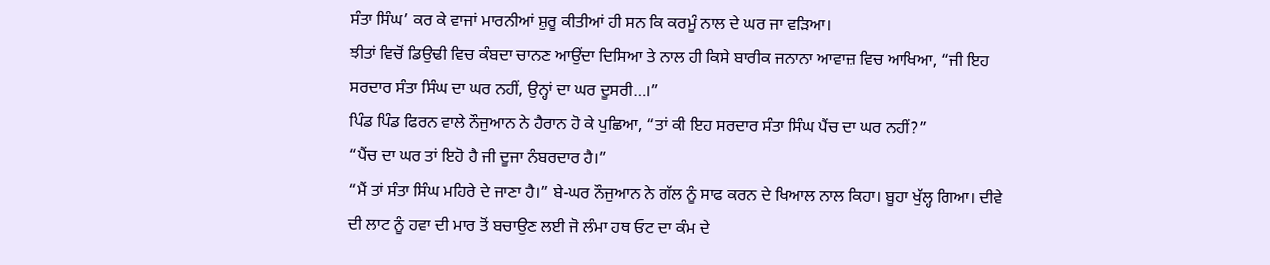ਸੰਤਾ ਸਿੰਘ’ ਕਰ ਕੇ ਵਾਜਾਂ ਮਾਰਨੀਆਂ ਸ਼ੁਰੂ ਕੀਤੀਆਂ ਹੀ ਸਨ ਕਿ ਕਰਮੂੰ ਨਾਲ ਦੇ ਘਰ ਜਾ ਵੜਿਆ।
ਝੀਤਾਂ ਵਿਚੋਂ ਡਿਉਢੀ ਵਿਚ ਕੰਬਦਾ ਚਾਨਣ ਆਉਂਦਾ ਦਿਸਿਆ ਤੇ ਨਾਲ ਹੀ ਕਿਸੇ ਬਾਰੀਕ ਜਨਾਨਾ ਆਵਾਜ਼ ਵਿਚ ਆਖਿਆ, “ਜੀ ਇਹ ਸਰਦਾਰ ਸੰਤਾ ਸਿੰਘ ਦਾ ਘਰ ਨਹੀਂ, ਉਨ੍ਹਾਂ ਦਾ ਘਰ ਦੂਸਰੀ…।”
ਪਿੰਡ ਪਿੰਡ ਫਿਰਨ ਵਾਲੇ ਨੌਜੁਆਨ ਨੇ ਹੈਰਾਨ ਹੋ ਕੇ ਪੁਛਿਆ, “ਤਾਂ ਕੀ ਇਹ ਸਰਦਾਰ ਸੰਤਾ ਸਿੰਘ ਪੈਂਚ ਦਾ ਘਰ ਨਹੀਂ?”
“ਪੈਂਚ ਦਾ ਘਰ ਤਾਂ ਇਹੋ ਹੈ ਜੀ ਦੂਜਾ ਨੰਬਰਦਾਰ ਹੈ।”
“ਮੈਂ ਤਾਂ ਸੰਤਾ ਸਿੰਘ ਮਹਿਰੇ ਦੇ ਜਾਣਾ ਹੈ।” ਬੇ-ਘਰ ਨੌਜੁਆਨ ਨੇ ਗੱਲ ਨੂੰ ਸਾਫ ਕਰਨ ਦੇ ਖਿਆਲ ਨਾਲ ਕਿਹਾ। ਬੂਹਾ ਖੁੱਲ੍ਹ ਗਿਆ। ਦੀਵੇ ਦੀ ਲਾਟ ਨੂੰ ਹਵਾ ਦੀ ਮਾਰ ਤੋਂ ਬਚਾਉਣ ਲਈ ਜੋ ਲੰਮਾ ਹਥ ਓਟ ਦਾ ਕੰਮ ਦੇ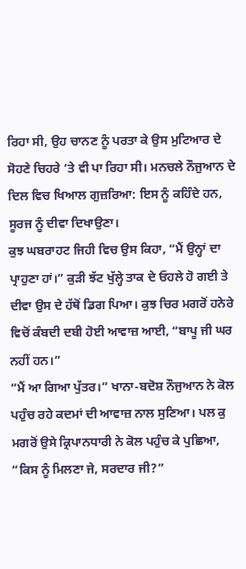ਰਿਹਾ ਸੀ, ਉਹ ਚਾਨਣ ਨੂੰ ਪਰਤਾ ਕੇ ਉਸ ਮੁਟਿਆਰ ਦੇ ਸੋਹਣੇ ਚਿਹਰੇ ‘ਤੇ ਵੀ ਪਾ ਰਿਹਾ ਸੀ। ਮਨਚਲੇ ਨੌਜੁਆਨ ਦੇ ਦਿਲ ਵਿਚ ਖਿਆਲ ਗੁਜ਼ਰਿਆ: ਇਸ ਨੂੰ ਕਹਿੰਦੇ ਹਨ, ਸੂਰਜ ਨੂੰ ਦੀਵਾ ਦਿਖਾਉਣਾ।
ਕੁਝ ਘਬਰਾਹਟ ਜਿਹੀ ਵਿਚ ਉਸ ਕਿਹਾ, “ਮੈਂ ਉਨ੍ਹਾਂ ਦਾ ਪ੍ਰਾਹੁਣਾ ਹਾਂ।” ਕੁੜੀ ਝੱਟ ਖੁੱਲ੍ਹੇ ਤਾਕ ਦੇ ਓਹਲੇ ਹੋ ਗਈ ਤੇ ਦੀਵਾ ਉਸ ਦੇ ਹੱਥੋਂ ਡਿਗ ਪਿਆ। ਕੁਝ ਚਿਰ ਮਗਰੋਂ ਹਨੇਰੇ ਵਿਚੋਂ ਕੰਬਦੀ ਦਬੀ ਹੋਈ ਆਵਾਜ਼ ਆਈ, “ਬਾਪੂ ਜੀ ਘਰ ਨਹੀਂ ਹਨ।”
“ਮੈਂ ਆ ਗਿਆ ਪੁੱਤਰ।” ਖਾਨਾ-ਬਦੋਸ਼ ਨੌਜੁਆਨ ਨੇ ਕੋਲ ਪਹੁੰਚ ਰਹੇ ਕਦਮਾਂ ਦੀ ਆਵਾਜ਼ ਨਾਲ ਸੁਣਿਆ। ਪਲ ਕੁ ਮਗਰੋਂ ਉਸੇ ਕ੍ਰਿਪਾਨਧਾਰੀ ਨੇ ਕੋਲ ਪਹੁੰਚ ਕੇ ਪੁਛਿਆ, “ਕਿਸ ਨੂੰ ਮਿਲਣਾ ਜੇ, ਸਰਦਾਰ ਜੀ?”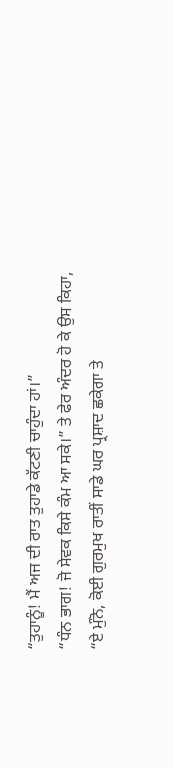“ਤੁਹਾਨੂੰ! ਮੈਂ ਅਜ ਦੀ ਰਾਤ ਤੁਹਾਡੇ ਕੱਟਣੀ ਚਾਹੁੰਦਾ ਹਾਂ।”
“ਧੰਨ ਭਾਗ! ਜੋ ਸੇਵਕ ਕਿਸੇ ਕੰਮ ਆ ਸਕੇ।” ਤੇ ਫੇਰ ਅੰਦਰ ਹੋ ਕੇ ਉਸ ਕਿਹਾ, “ਏ ਮੁੰਨੋ, ਕੋਈ ਗੁਰਮੁਖ ਰਾਤੀਂ ਸਾਡੇ ਘਰ ਪ੍ਰਸ਼ਾਦ ਛਕੇਗਾ ਤੇ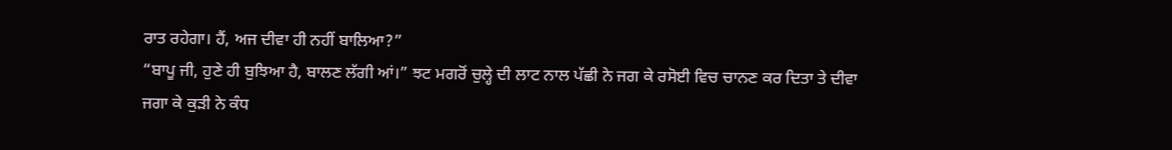ਰਾਤ ਰਹੇਗਾ। ਹੈਂ, ਅਜ ਦੀਵਾ ਹੀ ਨਹੀਂ ਬਾਲਿਆ?”
“ਬਾਪੂ ਜੀ, ਹੁਣੇ ਹੀ ਬੁਝਿਆ ਹੈ, ਬਾਲਣ ਲੱਗੀ ਆਂ।” ਝਟ ਮਗਰੋਂ ਚੁਲ੍ਹੇ ਦੀ ਲਾਟ ਨਾਲ ਪੱਛੀ ਨੇ ਜਗ ਕੇ ਰਸੋਈ ਵਿਚ ਚਾਨਣ ਕਰ ਦਿਤਾ ਤੇ ਦੀਵਾ ਜਗਾ ਕੇ ਕੁੜੀ ਨੇ ਕੰਧ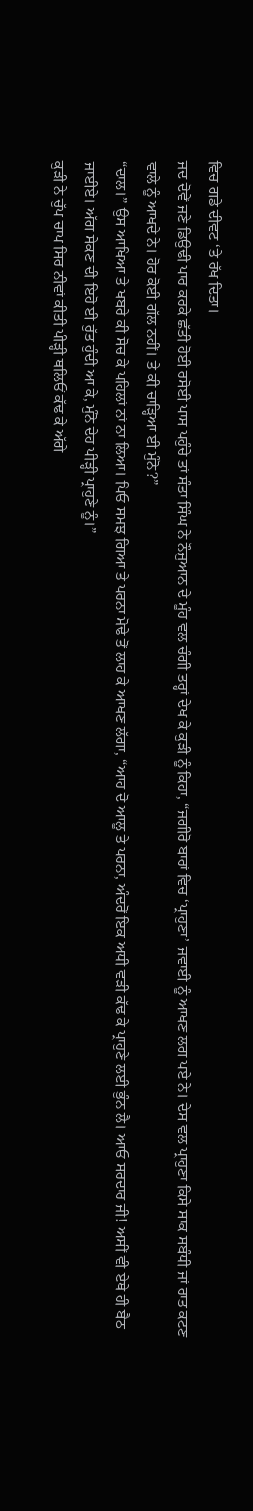ਵਿਚ ਗਡੇ ਦੀਵਟ ‘ਤੇ ਰੱਖ ਦਿਤਾ।
ਜਦ ਦੋਵੇਂ ਜਣੇ ਡਿਉਢੀ ਪਾਰ ਕਰਕੇ ਛੱਤੀ ਹੋਈ ਰਸੋਈ ਪਾਸ ਪਹੁੰਚੇ ਤਾਂ ਸੰਤਾ ਸਿੰਘ ਨੇ ਨੌਜੁਆਨ ਦੇ ਮੂੰਹ ਵਲ ਚੰਗੀ ਤਰ੍ਹਾਂ ਦੇਖ ਕੇ ਕੁੜੀ ਨੂੰ ਕਿਹਾ, “ਜਗੀਰੋ ਬਾਰਾਂ ਵਿਚ ‘ਪ੍ਰਾਹੁਣਾ’ ਜਵਾਈ ਨੂੰ ਆਖਣ ਲਗ ਪਏ ਨੇ। ਦੇਸ ਵਲ ਪ੍ਰਾਹੁਣਾ ਕਿਸੇ ਸਾਕ ਸਬੰਧੀ ਜਾਂ ਰਾਤ ਕਟਣ ਵਾਲੇ ਨੂੰ ਆਖਦੇ ਨੇ। ਹੋਰ ਕੋਈ ਗੱਲ ਨਹੀਂ। ਤੇ ਕੀ ਚਾੜ੍ਹਿਆ ਈ ਮੁੰਨੋ?”
“ਦਾਲ।” ਉਸ ਆਖਿਆ ਤੇ ਖਬਰੇ ਕੀ ਸੋਚ ਕੇ ਪਹਿਲਾਂ ਨਾਂ ਨਾ ਲਿਆ। ਪਿਓ ਸਮਝ ਗਿਆ ਤੇ ਪਰਨਾ ਮੋਢੇ ਤੋਂ ਲਾਹ ਕੇ ਆਖਣ ਲੱਗਾ, “ਆਹ ਦੋ ਆਲੂ ਤੇ ਪਰਨਾ, ਅੰਦਰੋਂ ਇਕ ਅਧੀ ਵੜੀ ਕੱਢ ਕੇ ਪ੍ਰਾਹੁਣੇ ਲਈ ਭੁੰਨ ਲੈ। ਆਓ ਸਰਦਾਰ ਜੀ! ਅਸੀਂ ਵੀ ਏਥੇ ਹੀ ਬੈਠ ਜਾਈਏ। ਅੱਗ ਸੇਕਣ ਦੀ ਇਹੋ ਈ ਰੁੱਤ ਹੁੰਦੀ ਆ ਕੇ, ਮੁੰਨੋ ਦੇਹ ਪੀੜ੍ਹੀ ਪ੍ਰਾਹੁਣੇ ਨੂੰ।”
ਕੁੜੀ ਨੇ ਚੁੱਪ ਚਾਪ ਸਿਰ ਨੀਵਾਂ ਕੀਤੀ ਪੀੜ੍ਹੀ ਥਲਿਓਂ ਕੱਢ ਕੇ ਅੱਗੇ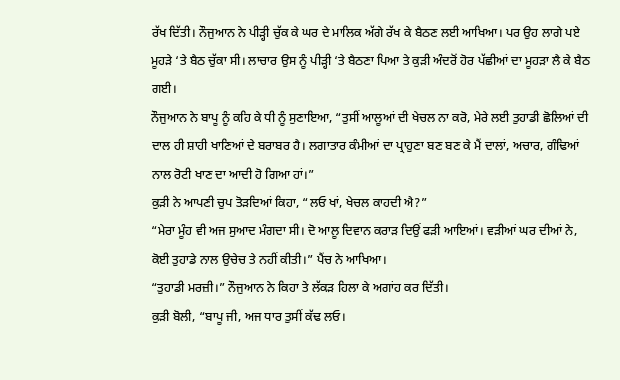ਰੱਖ ਦਿੱਤੀ। ਨੌਜੁਆਨ ਨੇ ਪੀੜ੍ਹੀ ਚੁੱਕ ਕੇ ਘਰ ਦੇ ਮਾਲਿਕ ਅੱਗੇ ਰੱਖ ਕੇ ਬੈਠਣ ਲਈ ਆਖਿਆ। ਪਰ ਉਹ ਲਾਗੇ ਪਏ ਮੂਹੜੇ ‘ਤੇ ਬੈਠ ਚੁੱਕਾ ਸੀ। ਲਾਚਾਰ ਉਸ ਨੂੰ ਪੀੜ੍ਹੀ ‘ਤੇ ਬੈਠਣਾ ਪਿਆ ਤੇ ਕੁੜੀ ਅੰਦਰੋਂ ਹੋਰ ਪੱਛੀਆਂ ਦਾ ਮੂਹੜਾ ਲੈ ਕੇ ਬੈਠ ਗਈ।
ਨੌਜੁਆਨ ਨੇ ਬਾਪੂ ਨੂੰ ਕਹਿ ਕੇ ਧੀ ਨੂੰ ਸੁਣਾਇਆ, “ਤੁਸੀਂ ਆਲੂਆਂ ਦੀ ਖੇਚਲ ਨਾ ਕਰੋ, ਮੇਰੇ ਲਈ ਤੁਹਾਡੀ ਛੋਲਿਆਂ ਦੀ ਦਾਲ ਹੀ ਸ਼ਾਹੀ ਖਾਣਿਆਂ ਦੇ ਬਰਾਬਰ ਹੈ। ਲਗਾਤਾਰ ਕੰਮੀਆਂ ਦਾ ਪ੍ਰਾਹੁਣਾ ਬਣ ਬਣ ਕੇ ਮੈਂ ਦਾਲਾਂ, ਅਚਾਰ, ਗੰਢਿਆਂ ਨਾਲ ਰੋਟੀ ਖਾਣ ਦਾ ਆਦੀ ਹੋ ਗਿਆ ਹਾਂ।”
ਕੁੜੀ ਨੇ ਆਪਣੀ ਚੁਪ ਤੋੜਦਿਆਂ ਕਿਹਾ, “ਲਓ ਖਾਂ, ਖੇਚਲ ਕਾਹਦੀ ਐ?”
“ਮੇਰਾ ਮੂੰਹ ਵੀ ਅਜ ਸੁਆਦ ਮੰਗਦਾ ਸੀ। ਦੋ ਆਲੂ ਦਿਵਾਨ ਕਰਾੜ ਦਿਉਂ ਫੜੀ ਆਇਆਂ। ਵੜੀਆਂ ਘਰ ਦੀਆਂ ਨੇ, ਕੋਈ ਤੁਹਾਡੇ ਨਾਲ ਉਚੇਚ ਤੇ ਨਹੀਂ ਕੀਤੀ।” ਪੈਂਚ ਨੇ ਆਖਿਆ।
“ਤੁਹਾਡੀ ਮਰਜ਼ੀ।” ਨੌਜੁਆਨ ਨੇ ਕਿਹਾ ਤੇ ਲੱਕੜ ਹਿਲਾ ਕੇ ਅਗਾਂਹ ਕਰ ਦਿੱਤੀ।
ਕੁੜੀ ਬੋਲੀ, “ਬਾਪੂ ਜੀ, ਅਜ ਧਾਰ ਤੁਸੀਂ ਕੱਢ ਲਓ।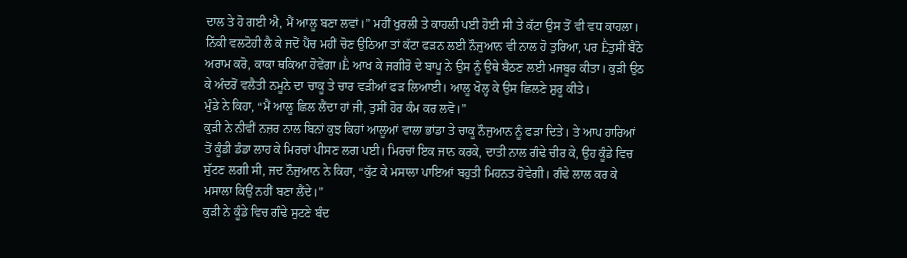ਦਾਲ ਤੇ ਹੋ ਗਈ ਐ, ਮੈਂ ਆਲੂ ਬਣਾ ਲਵਾਂ।” ਮਹੀਂ ਖੁਰਲੀ ਤੇ ਕਾਹਲੀ ਪਈ ਹੋਈ ਸੀ ਤੇ ਕੱਟਾ ਉਸ ਤੋਂ ਵੀ ਵਧ ਕਾਹਲਾ। ਨਿੱਕੀ ਵਲਟੋਹੀ ਲੈ ਕੇ ਜਦੋਂ ਪੈਂਚ ਮਹੀਂ ਚੋਣ ਉਠਿਆ ਤਾਂ ਕੱਟਾ ਫੜਨ ਲਈ ਨੌਜੁਆਨ ਵੀ ਨਾਲ ਹੋ ਤੁਰਿਆ, ਪਰ Ḕਤੁਸੀਂ ਬੈਠੋ ਅਰਾਮ ਕਰੋ, ਕਾਕਾ ਥਕਿਆ ਹੋਵੇਂਗਾ।Ḕ ਆਖ ਕੇ ਜਗੀਰੋ ਦੇ ਬਾਪੂ ਨੇ ਉਸ ਨੂੰ ਉਥੇ ਬੈਠਣ ਲਈ ਮਜਬੂਰ ਕੀਤਾ। ਕੁੜੀ ਉਠ ਕੇ ਅੰਦਰੋਂ ਵਲੈਤੀ ਨਮੂਨੇ ਦਾ ਚਾਕੂ ਤੇ ਚਾਰ ਵੜੀਆਂ ਫੜ ਲਿਆਈ। ਆਲੂ ਖੋਲ੍ਹ ਕੇ ਉਸ ਛਿਲਣੇ ਸ਼ੁਰੂ ਕੀਤੇ।
ਮੁੰਡੇ ਨੇ ਕਿਹਾ, “ਮੈਂ ਆਲੂ ਛਿਲ ਲੈਂਦਾ ਹਾਂ ਜੀ, ਤੁਸੀਂ ਹੋਰ ਕੰਮ ਕਰ ਲਵੋ।”
ਕੁੜੀ ਨੇ ਨੀਵੀਂ ਨਜ਼ਰ ਨਾਲ ਬਿਨਾਂ ਕੁਝ ਕਿਹਾਂ ਆਲੂਆਂ ਵਾਲਾ ਭਾਂਡਾ ਤੇ ਚਾਕੂ ਨੌਜੁਆਨ ਨੂੰ ਫੜਾ ਦਿਤੇ। ਤੇ ਆਪ ਹਾਰਿਆਂ ਤੋਂ ਕੂੰਡੀ ਡੰਡਾ ਲਾਹ ਕੇ ਮਿਰਚਾਂ ਪੀਸਣ ਲਗ ਪਈ। ਮਿਰਚਾਂ ਇਕ ਜਾਨ ਕਰਕੇ, ਦਾਤੀ ਨਾਲ ਗੰਢੇ ਚੀਰ ਕੇ, ਉਹ ਕੂੰਡੇ ਵਿਚ ਸੁੱਟਣ ਲਗੀ ਸੀ, ਜਦ ਨੌਜੁਆਨ ਨੇ ਕਿਹਾ, “ਕੁੱਟ ਕੇ ਮਸਾਲਾ ਪਾਇਆਂ ਬਹੁਤੀ ਮਿਹਨਤ ਹੋਵੇਗੀ। ਗੰਢੇ ਲਾਲ ਕਰ ਕੇ ਮਸਾਲਾ ਕਿਉਂ ਨਹੀਂ ਬਣਾ ਲੈਂਦੇ।”
ਕੁੜੀ ਨੇ ਕੂੰਡੇ ਵਿਚ ਗੰਢੇ ਸੁਟਣੇ ਬੰਦ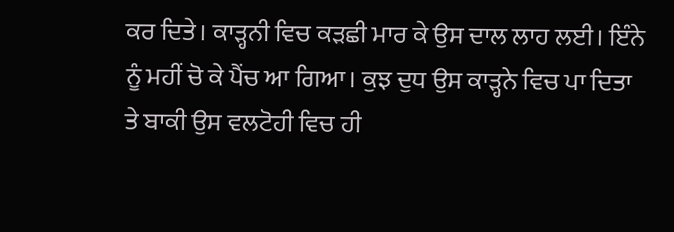ਕਰ ਦਿਤੇ। ਕਾੜ੍ਹਨੀ ਵਿਚ ਕੜਛੀ ਮਾਰ ਕੇ ਉਸ ਦਾਲ ਲਾਹ ਲਈ। ਇੰਨੇ ਨੂੰ ਮਹੀਂ ਚੋ ਕੇ ਪੈਂਚ ਆ ਗਿਆ। ਕੁਝ ਦੁਧ ਉਸ ਕਾੜ੍ਹਨੇ ਵਿਚ ਪਾ ਦਿਤਾ ਤੇ ਬਾਕੀ ਉਸ ਵਲਟੋਹੀ ਵਿਚ ਹੀ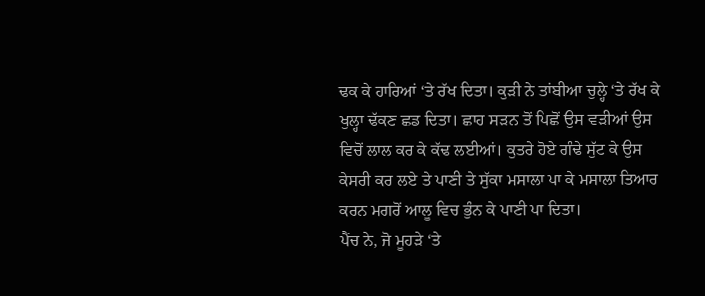ਢਕ ਕੇ ਹਾਰਿਆਂ ‘ਤੇ ਰੱਖ ਦਿਤਾ। ਕੁੜੀ ਨੇ ਤਾਂਬੀਆ ਚੁਲ੍ਹੇ ‘ਤੇ ਰੱਖ ਕੇ ਖੁਲ੍ਹਾ ਢੱਕਣ ਛਡ ਦਿਤਾ। ਛਾਹ ਸੜਨ ਤੋਂ ਪਿਛੋਂ ਉਸ ਵੜੀਆਂ ਉਸ ਵਿਚੋਂ ਲਾਲ ਕਰ ਕੇ ਕੱਢ ਲਈਆਂ। ਕੁਤਰੇ ਹੋਏ ਗੰਢੇ ਸੁੱਟ ਕੇ ਉਸ ਕੇਸਰੀ ਕਰ ਲਏ ਤੇ ਪਾਣੀ ਤੇ ਸੁੱਕਾ ਮਸਾਲਾ ਪਾ ਕੇ ਮਸਾਲਾ ਤਿਆਰ ਕਰਨ ਮਗਰੋਂ ਆਲੂ ਵਿਚ ਭੁੰਨ ਕੇ ਪਾਣੀ ਪਾ ਦਿਤਾ।
ਪੈਂਚ ਨੇ, ਜੋ ਮੂਹੜੇ ‘ਤੇ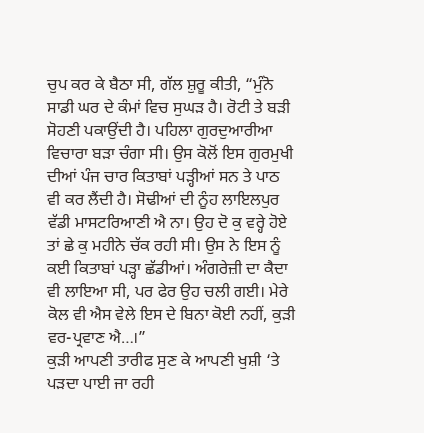ਚੁਪ ਕਰ ਕੇ ਬੈਠਾ ਸੀ, ਗੱਲ ਸ਼ੁਰੂ ਕੀਤੀ, “ਮੁੰਨੋ ਸਾਡੀ ਘਰ ਦੇ ਕੰਮਾਂ ਵਿਚ ਸੁਘੜ ਹੈ। ਰੋਟੀ ਤੇ ਬੜੀ ਸੋਹਣੀ ਪਕਾਉਂਦੀ ਹੈ। ਪਹਿਲਾ ਗੁਰਦੁਆਰੀਆ ਵਿਚਾਰਾ ਬੜਾ ਚੰਗਾ ਸੀ। ਉਸ ਕੋਲੋਂ ਇਸ ਗੁਰਮੁਖੀ ਦੀਆਂ ਪੰਜ ਚਾਰ ਕਿਤਾਬਾਂ ਪੜ੍ਹੀਆਂ ਸਨ ਤੇ ਪਾਠ ਵੀ ਕਰ ਲੈਂਦੀ ਹੈ। ਸੋਢੀਆਂ ਦੀ ਨੂੰਹ ਲਾਇਲਪੁਰ ਵੱਡੀ ਮਾਸਟਰਿਆਣੀ ਐ ਨਾ। ਉਹ ਦੋ ਕੁ ਵਰ੍ਹੇ ਹੋਏ ਤਾਂ ਛੇ ਕੁ ਮਹੀਨੇ ਚੱਕ ਰਹੀ ਸੀ। ਉਸ ਨੇ ਇਸ ਨੂੰ ਕਈ ਕਿਤਾਬਾਂ ਪੜ੍ਹਾ ਛੱਡੀਆਂ। ਅੰਗਰੇਜ਼ੀ ਦਾ ਕੈਦਾ ਵੀ ਲਾਇਆ ਸੀ, ਪਰ ਫੇਰ ਉਹ ਚਲੀ ਗਈ। ਮੇਰੇ ਕੋਲ ਵੀ ਐਸ ਵੇਲੇ ਇਸ ਦੇ ਬਿਨਾ ਕੋਈ ਨਹੀਂ, ਕੁੜੀ ਵਰ-ਪ੍ਰਵਾਣ ਐ…।”
ਕੁੜੀ ਆਪਣੀ ਤਾਰੀਫ ਸੁਣ ਕੇ ਆਪਣੀ ਖੁਸ਼ੀ ‘ਤੇ ਪੜਦਾ ਪਾਈ ਜਾ ਰਹੀ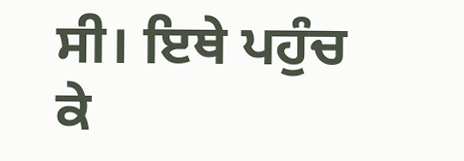ਸੀ। ਇਥੇ ਪਹੁੰਚ ਕੇ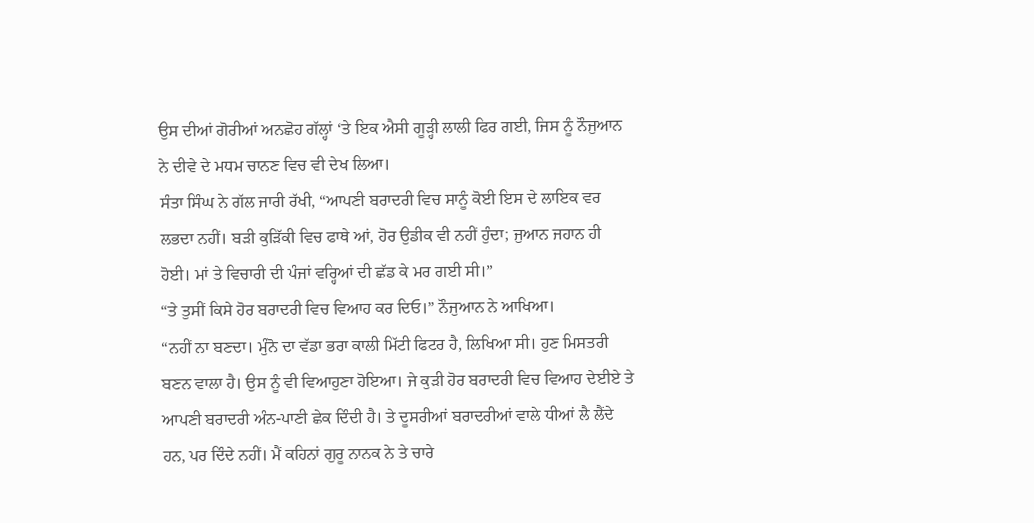ਉਸ ਦੀਆਂ ਗੋਰੀਆਂ ਅਨਛੋਹ ਗੱਲ੍ਹਾਂ ‘ਤੇ ਇਕ ਐਸੀ ਗੂੜ੍ਹੀ ਲਾਲੀ ਫਿਰ ਗਈ, ਜਿਸ ਨੂੰ ਨੌਜੁਆਨ ਨੇ ਦੀਵੇ ਦੇ ਮਧਮ ਚਾਨਣ ਵਿਚ ਵੀ ਦੇਖ ਲਿਆ।
ਸੰਤਾ ਸਿੰਘ ਨੇ ਗੱਲ ਜਾਰੀ ਰੱਖੀ, “ਆਪਣੀ ਬਰਾਦਰੀ ਵਿਚ ਸਾਨੂੰ ਕੋਈ ਇਸ ਦੇ ਲਾਇਕ ਵਰ ਲਭਦਾ ਨਹੀਂ। ਬੜੀ ਕੁੜਿੱਕੀ ਵਿਚ ਫਾਥੇ ਆਂ, ਹੋਰ ਉਡੀਕ ਵੀ ਨਹੀਂ ਹੁੰਦਾ; ਜੁਆਨ ਜਹਾਨ ਹੀ ਹੋਈ। ਮਾਂ ਤੇ ਵਿਚਾਰੀ ਦੀ ਪੰਜਾਂ ਵਰ੍ਹਿਆਂ ਦੀ ਛੱਡ ਕੇ ਮਰ ਗਈ ਸੀ।”
“ਤੇ ਤੁਸੀਂ ਕਿਸੇ ਹੋਰ ਬਰਾਦਰੀ ਵਿਚ ਵਿਆਹ ਕਰ ਦਿਓ।” ਨੌਜੁਆਨ ਨੇ ਆਖਿਆ।
“ਨਹੀਂ ਨਾ ਬਣਦਾ। ਮੁੰਨੋ ਦਾ ਵੱਡਾ ਭਰਾ ਕਾਲੀ ਮਿੱਟੀ ਫਿਟਰ ਹੈ, ਲਿਖਿਆ ਸੀ। ਹੁਣ ਮਿਸਤਰੀ ਬਣਨ ਵਾਲਾ ਹੈ। ਉਸ ਨੂੰ ਵੀ ਵਿਆਹੁਣਾ ਹੋਇਆ। ਜੇ ਕੁੜੀ ਹੋਰ ਬਰਾਦਰੀ ਵਿਚ ਵਿਆਹ ਦੇਈਏ ਤੇ ਆਪਣੀ ਬਰਾਦਰੀ ਅੰਨ-ਪਾਣੀ ਛੇਕ ਦਿੰਦੀ ਹੈ। ਤੇ ਦੂਸਰੀਆਂ ਬਰਾਦਰੀਆਂ ਵਾਲੇ ਧੀਆਂ ਲੈ ਲੈਂਦੇ ਹਨ, ਪਰ ਦਿੰਦੇ ਨਹੀਂ। ਮੈਂ ਕਹਿਨਾਂ ਗੁਰੂ ਨਾਨਕ ਨੇ ਤੇ ਚਾਰੇ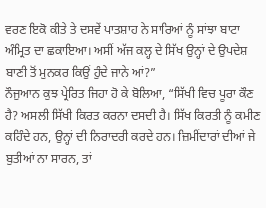ਵਰਣ ਇਕੋ ਕੀਤੇ ਤੇ ਦਸਵੇਂ ਪਾਤਸ਼ਾਹ ਨੇ ਸਾਰਿਆਂ ਨੂੰ ਸਾਂਝਾ ਬਾਟਾ ਅੰਮ੍ਰਿਤ ਦਾ ਛਕਾਇਆ। ਅਸੀਂ ਅੱਜ ਕਲ੍ਹ ਦੇ ਸਿੱਖ ਉਨ੍ਹਾਂ ਦੇ ਉਪਦੇਸ਼ ਬਾਣੀ ਤੋਂ ਮੁਨਕਰ ਕਿਉਂ ਹੁੰਦੇ ਜਾਨੇ ਆਂ?”
ਨੌਜੁਆਨ ਕੁਝ ਪ੍ਰੇਰਿਤ ਜਿਹਾ ਹੋ ਕੇ ਬੋਲਿਆ, “ਸਿੱਖੀ ਵਿਚ ਪੂਰਾ ਕੌਣ ਹੈ? ਅਸਲੀ ਸਿੱਖੀ ਕਿਰਤ ਕਰਨਾ ਦਸਦੀ ਹੈ। ਸਿੱਖ ਕਿਰਤੀ ਨੂੰ ਕਮੀਣ ਕਹਿੰਦੇ ਹਨ, ਉਨ੍ਹਾਂ ਦੀ ਨਿਰਾਦਰੀ ਕਰਦੇ ਹਨ। ਜ਼ਿਮੀਂਦਾਰਾਂ ਦੀਆਂ ਜੇ ਬੁਤੀਆਂ ਨਾ ਸਾਰਨ, ਤਾਂ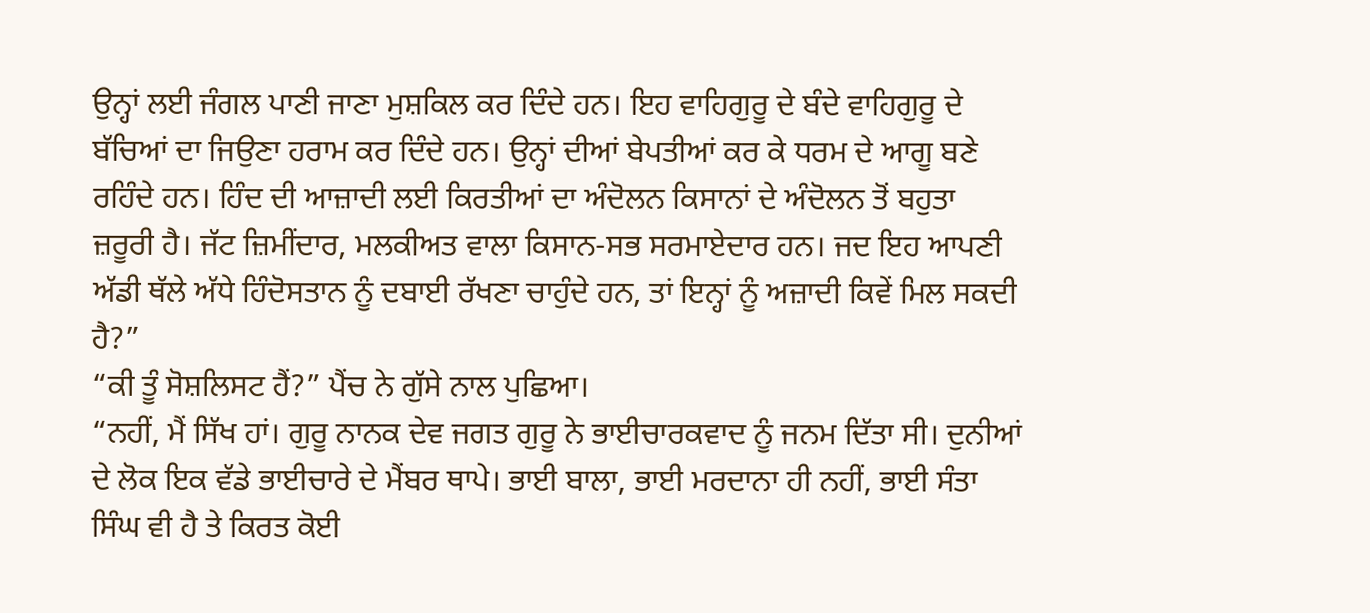ਉਨ੍ਹਾਂ ਲਈ ਜੰਗਲ ਪਾਣੀ ਜਾਣਾ ਮੁਸ਼ਕਿਲ ਕਰ ਦਿੰਦੇ ਹਨ। ਇਹ ਵਾਹਿਗੁਰੂ ਦੇ ਬੰਦੇ ਵਾਹਿਗੁਰੂ ਦੇ ਬੱਚਿਆਂ ਦਾ ਜਿਉਣਾ ਹਰਾਮ ਕਰ ਦਿੰਦੇ ਹਨ। ਉਨ੍ਹਾਂ ਦੀਆਂ ਬੇਪਤੀਆਂ ਕਰ ਕੇ ਧਰਮ ਦੇ ਆਗੂ ਬਣੇ ਰਹਿੰਦੇ ਹਨ। ਹਿੰਦ ਦੀ ਆਜ਼ਾਦੀ ਲਈ ਕਿਰਤੀਆਂ ਦਾ ਅੰਦੋਲਨ ਕਿਸਾਨਾਂ ਦੇ ਅੰਦੋਲਨ ਤੋਂ ਬਹੁਤਾ ਜ਼ਰੂਰੀ ਹੈ। ਜੱਟ ਜ਼ਿਮੀਂਦਾਰ, ਮਲਕੀਅਤ ਵਾਲਾ ਕਿਸਾਨ-ਸਭ ਸਰਮਾਏਦਾਰ ਹਨ। ਜਦ ਇਹ ਆਪਣੀ ਅੱਡੀ ਥੱਲੇ ਅੱਧੇ ਹਿੰਦੋਸਤਾਨ ਨੂੰ ਦਬਾਈ ਰੱਖਣਾ ਚਾਹੁੰਦੇ ਹਨ, ਤਾਂ ਇਨ੍ਹਾਂ ਨੂੰ ਅਜ਼ਾਦੀ ਕਿਵੇਂ ਮਿਲ ਸਕਦੀ ਹੈ?”
“ਕੀ ਤੂੰ ਸੋਸ਼ਲਿਸਟ ਹੈਂ?” ਪੈਂਚ ਨੇ ਗੁੱਸੇ ਨਾਲ ਪੁਛਿਆ।
“ਨਹੀਂ, ਮੈਂ ਸਿੱਖ ਹਾਂ। ਗੁਰੂ ਨਾਨਕ ਦੇਵ ਜਗਤ ਗੁਰੂ ਨੇ ਭਾਈਚਾਰਕਵਾਦ ਨੂੰ ਜਨਮ ਦਿੱਤਾ ਸੀ। ਦੁਨੀਆਂ ਦੇ ਲੋਕ ਇਕ ਵੱਡੇ ਭਾਈਚਾਰੇ ਦੇ ਮੈਂਬਰ ਥਾਪੇ। ਭਾਈ ਬਾਲਾ, ਭਾਈ ਮਰਦਾਨਾ ਹੀ ਨਹੀਂ, ਭਾਈ ਸੰਤਾ ਸਿੰਘ ਵੀ ਹੈ ਤੇ ਕਿਰਤ ਕੋਈ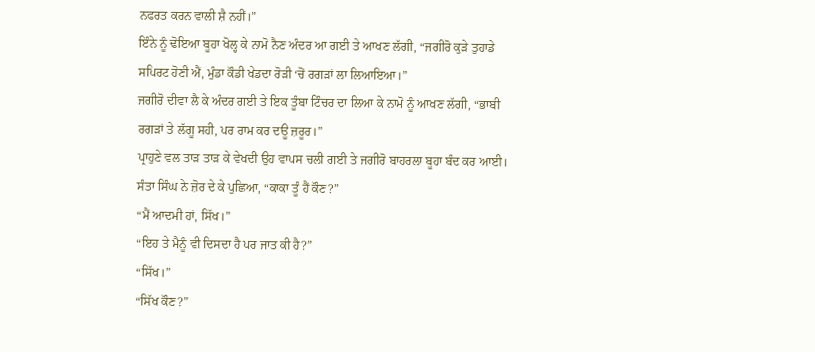ਨਫਰਤ ਕਰਨ ਵਾਲੀ ਸ਼ੈ ਨਹੀਂ।”
ਇੰਨੇ ਨੂੰ ਢੋਇਆ ਬੂਹਾ ਖੋਲ੍ਹ ਕੇ ਨਾਮੋ ਨੈਣ ਅੰਦਰ ਆ ਗਈ ਤੇ ਆਖਣ ਲੱਗੀ, “ਜਗੀਰੋ ਕੁੜੇ ਤੁਹਾਡੇ ਸਪਿਰਟ ਹੋਣੀ ਐਂ, ਮੁੰਡਾ ਕੌਡੀ ਖੇਡਦਾ ਰੋੜੀ ‘ਚੋਂ ਰਗੜਾਂ ਲਾ ਲਿਆਇਆ।”
ਜਗੀਰੋ ਦੀਵਾ ਲੈ ਕੇ ਅੰਦਰ ਗਈ ਤੇ ਇਕ ਤੂੰਬਾ ਟਿੰਚਰ ਦਾ ਲਿਆ ਕੇ ਨਾਮੋ ਨੂੰ ਆਖਣ ਲੱਗੀ, “ਭਾਬੀ ਰਗੜਾਂ ਤੇ ਲੱਗੂ ਸਹੀ, ਪਰ ਰਾਮ ਕਰ ਦਊ ਜ਼ਰੂਰ।”
ਪ੍ਰਾਹੁਣੇ ਵਲ ਤਾੜ ਤਾੜ ਕੇ ਵੇਖਦੀ ਉਹ ਵਾਪਸ ਚਲੀ ਗਈ ਤੇ ਜਗੀਰੋ ਬਾਹਰਲਾ ਬੂਹਾ ਬੰਦ ਕਰ ਆਈ।
ਸੰਤਾ ਸਿੰਘ ਨੇ ਜ਼ੋਰ ਦੇ ਕੇ ਪੁਛਿਆ, “ਕਾਕਾ ਤੂੰ ਹੈਂ ਕੌਣ?”
“ਮੈਂ ਆਦਮੀ ਹਾਂ, ਸਿੱਖ।”
“ਇਹ ਤੇ ਮੈਨੂੰ ਵੀ ਦਿਸਦਾ ਹੈ ਪਰ ਜਾਤ ਕੀ ਹੈ?”
“ਸਿੱਖ।”
“ਸਿੱਖ ਕੌਣ?”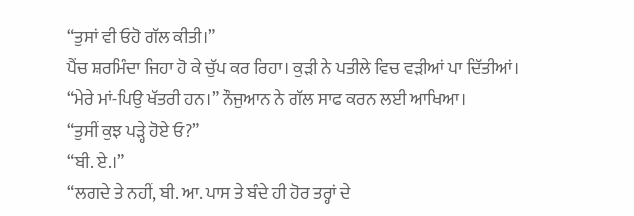“ਤੁਸਾਂ ਵੀ ਓਹੋ ਗੱਲ ਕੀਤੀ।”
ਪੈਂਚ ਸ਼ਰਮਿੰਦਾ ਜਿਹਾ ਹੋ ਕੇ ਚੁੱਪ ਕਰ ਰਿਹਾ। ਕੁੜੀ ਨੇ ਪਤੀਲੇ ਵਿਚ ਵੜੀਆਂ ਪਾ ਦਿੱਤੀਆਂ।
“ਮੇਰੇ ਮਾਂ-ਪਿਉ ਖੱਤਰੀ ਹਨ।” ਨੌਜੁਆਨ ਨੇ ਗੱਲ ਸਾਫ ਕਰਨ ਲਈ ਆਖਿਆ।
“ਤੁਸੀਂ ਕੁਝ ਪੜ੍ਹੇ ਹੋਏ ਓ?”
“ਬੀ. ਏ.।”
“ਲਗਦੇ ਤੇ ਨਹੀਂ, ਬੀ. ਆ. ਪਾਸ ਤੇ ਬੰਦੇ ਹੀ ਹੋਰ ਤਰ੍ਹਾਂ ਦੇ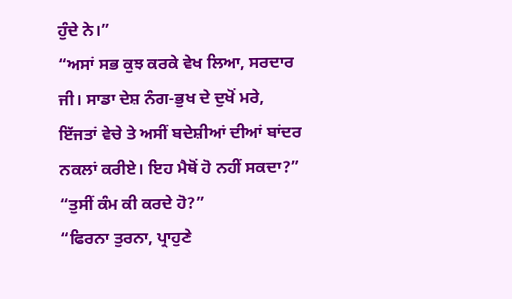ਹੁੰਦੇ ਨੇ।”
“ਅਸਾਂ ਸਭ ਕੁਝ ਕਰਕੇ ਵੇਖ ਲਿਆ, ਸਰਦਾਰ ਜੀ। ਸਾਡਾ ਦੇਸ਼ ਨੰਗ-ਭੁਖ ਦੇ ਦੁਖੋਂ ਮਰੇ, ਇੱਜਤਾਂ ਵੇਚੇ ਤੇ ਅਸੀਂ ਬਦੇਸ਼ੀਆਂ ਦੀਆਂ ਬਾਂਦਰ ਨਕਲਾਂ ਕਰੀਏ। ਇਹ ਮੈਥੋਂ ਹੋ ਨਹੀਂ ਸਕਦਾ?”
“ਤੁਸੀਂ ਕੰਮ ਕੀ ਕਰਦੇ ਹੋ?”
“ਫਿਰਨਾ ਤੁਰਨਾ, ਪ੍ਰਾਹੁਣੇ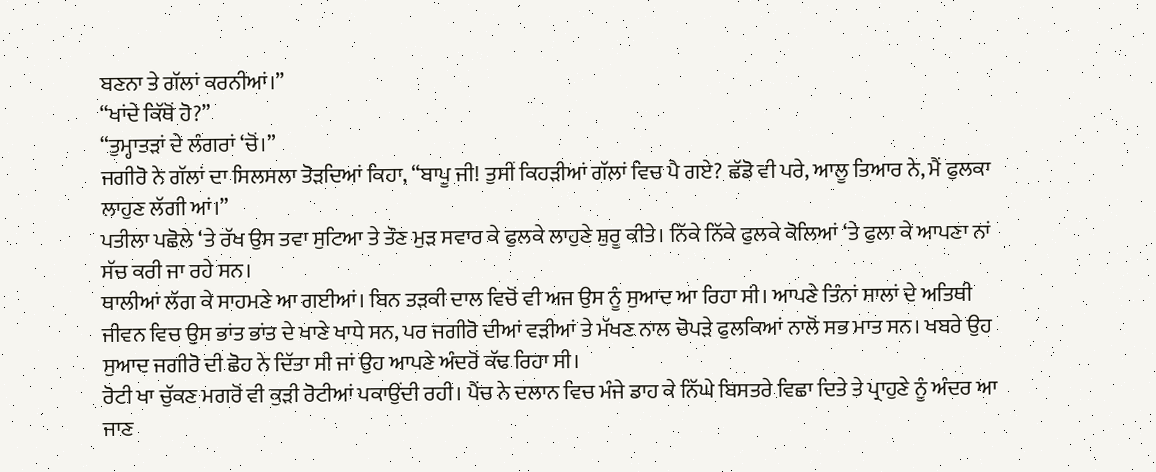ਬਣਨਾ ਤੇ ਗੱਲਾਂ ਕਰਨੀਆਂ।”
“ਖਾਂਦੇ ਕਿੱਥੋਂ ਹੋ?”
“ਤੁਮ੍ਹਾਤੜਾਂ ਦੇ ਲੰਗਰਾਂ ‘ਚੋਂ।”
ਜਗੀਰੋ ਨੇ ਗੱਲਾਂ ਦਾ ਸਿਲਸਲਾ ਤੋੜਦਿਆਂ ਕਿਹਾ, “ਬਾਪੂ ਜੀ! ਤੁਸੀਂ ਕਿਹੜੀਆਂ ਗੱਲਾਂ ਵਿਚ ਪੈ ਗਏ? ਛੱਡੋ ਵੀ ਪਰੇ, ਆਲੂ ਤਿਆਰ ਨੇ, ਮੈਂ ਫੁਲਕਾ ਲਾਹੁਣ ਲੱਗੀ ਆਂ।”
ਪਤੀਲਾ ਪਛੋਲੇ ‘ਤੇ ਰੱਖ ਉਸ ਤਵਾ ਸੁਟਿਆ ਤੇ ਤੌਣ ਮੁੜ ਸਵਾਰ ਕੇ ਫੁਲਕੇ ਲਾਹੁਣੇ ਸ਼ੁਰੂ ਕੀਤੇ। ਨਿੱਕੇ ਨਿੱਕੇ ਫੁਲਕੇ ਕੋਲਿਆਂ ‘ਤੇ ਫੁਲਾ ਕੇ ਆਪਣਾ ਨਾਂ ਸੱਚ ਕਰੀ ਜਾ ਰਹੇ ਸਨ।
ਥਾਲੀਆਂ ਲੱਗ ਕੇ ਸਾਹਮਣੇ ਆ ਗਈਆਂ। ਬਿਨ ਤੜਕੀ ਦਾਲ ਵਿਚੋਂ ਵੀ ਅਜ ਉਸ ਨੂੰ ਸੁਆਦ ਆ ਰਿਹਾ ਸੀ। ਆਪਣੇ ਤਿੰਨਾਂ ਸਾਲਾਂ ਦੇ ਅਤਿਥੀ ਜੀਵਨ ਵਿਚ ਉਸ ਭਾਂਤ ਭਾਂਤ ਦੇ ਖਾਣੇ ਖਾਧੇ ਸਨ, ਪਰ ਜਗੀਰੋ ਦੀਆਂ ਵੜੀਆਂ ਤੇ ਮੱਖਣ ਨਾਲ ਚੋਪੜੇ ਫੁਲਕਿਆਂ ਨਾਲੋਂ ਸਭ ਮਾਤ ਸਨ। ਖਬਰੇ ਉਹ ਸੁਆਦ ਜਗੀਰੋ ਦੀ ਛੋਹ ਨੇ ਦਿੱਤਾ ਸੀ ਜਾਂ ਉਹ ਆਪਣੇ ਅੰਦਰੋਂ ਕੱਢ ਰਿਹਾ ਸੀ।
ਰੋਟੀ ਖਾ ਚੁੱਕਣ ਮਗਰੋਂ ਵੀ ਕੁੜੀ ਰੋਟੀਆਂ ਪਕਾਉਂਦੀ ਰਹੀ। ਪੈਂਚ ਨੇ ਦਲਾਨ ਵਿਚ ਮੰਜੇ ਡਾਹ ਕੇ ਨਿੱਘੇ ਬਿਸਤਰੇ ਵਿਛਾ ਦਿਤੇ ਤੇ ਪ੍ਰਾਹੁਣੇ ਨੂੰ ਅੰਦਰ ਆ ਜਾਣ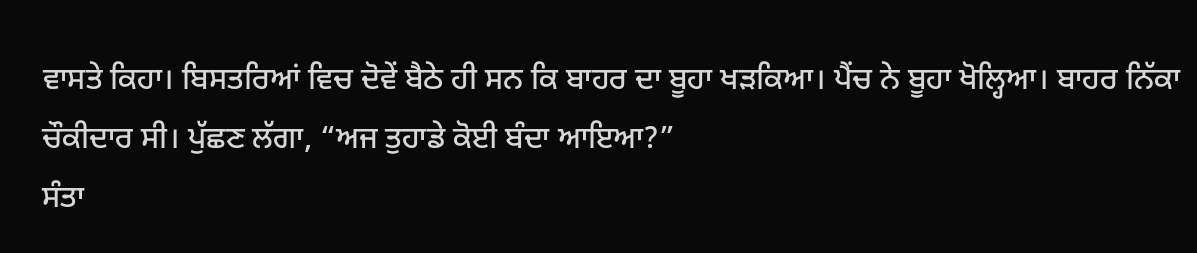ਵਾਸਤੇ ਕਿਹਾ। ਬਿਸਤਰਿਆਂ ਵਿਚ ਦੋਵੇਂ ਬੈਠੇ ਹੀ ਸਨ ਕਿ ਬਾਹਰ ਦਾ ਬੂਹਾ ਖੜਕਿਆ। ਪੈਂਚ ਨੇ ਬੂਹਾ ਖੋਲ੍ਹਿਆ। ਬਾਹਰ ਨਿੱਕਾ ਚੌਕੀਦਾਰ ਸੀ। ਪੁੱਛਣ ਲੱਗਾ, “ਅਜ ਤੁਹਾਡੇ ਕੋਈ ਬੰਦਾ ਆਇਆ?”
ਸੰਤਾ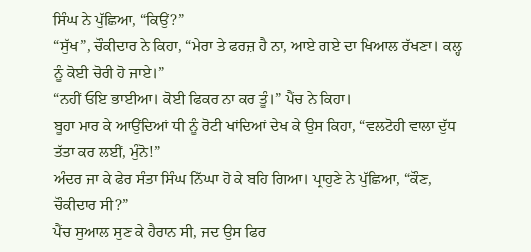ਸਿੰਘ ਨੇ ਪੁੱਛਿਆ, “ਕਿਉਂ?”
“ਸੁੱਖ”, ਚੌਕੀਦਾਰ ਨੇ ਕਿਹਾ, “ਮੇਰਾ ਤੇ ਫਰਜ਼ ਹੈ ਨਾ, ਆਏ ਗਏ ਦਾ ਖਿਆਲ ਰੱਖਣਾ। ਕਲ੍ਹ ਨੂੰ ਕੋਈ ਚੋਰੀ ਹੋ ਜਾਏ।”
“ਨਹੀਂ ਓਇ ਭਾਈਆ। ਕੋਈ ਫਿਕਰ ਨਾ ਕਰ ਤੂੰ।” ਪੈਂਚ ਨੇ ਕਿਹਾ।
ਬੂਹਾ ਮਾਰ ਕੇ ਆਉਂਦਿਆਂ ਧੀ ਨੂੰ ਰੋਟੀ ਖਾਂਦਿਆਂ ਦੇਖ ਕੇ ਉਸ ਕਿਹਾ, “ਵਲਟੋਹੀ ਵਾਲਾ ਦੁੱਧ ਤੱਤਾ ਕਰ ਲਈਂ, ਮੁੰਨੋ!”
ਅੰਦਰ ਜਾ ਕੇ ਫੇਰ ਸੰਤਾ ਸਿੰਘ ਨਿੱਘਾ ਹੋ ਕੇ ਬਹਿ ਗਿਆ। ਪ੍ਰਾਹੁਣੇ ਨੇ ਪੁੱਛਿਆ, “ਕੌਣ, ਚੌਕੀਦਾਰ ਸੀ?”
ਪੈਂਚ ਸੁਆਲ ਸੁਣ ਕੇ ਹੈਰਾਨ ਸੀ, ਜਦ ਉਸ ਫਿਰ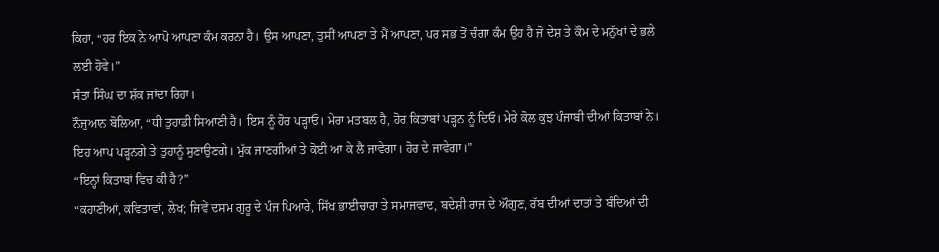ਕਿਹਾ, “ਹਰ ਇਕ ਨੇ ਆਪੋ ਆਪਣਾ ਕੰਮ ਕਰਨਾ ਹੈ। ਉਸ ਆਪਣਾ, ਤੁਸੀਂ ਆਪਣਾ ਤੇ ਮੈਂ ਆਪਣਾ, ਪਰ ਸਭ ਤੋਂ ਚੰਗਾ ਕੰਮ ਉਹ ਹੈ ਜੋ ਦੇਸ਼ ਤੇ ਕੌਮ ਦੇ ਮਨੁੱਖਾਂ ਦੇ ਭਲੇ ਲਈ ਹੋਵੇ।”
ਸੰਤਾ ਸਿੰਘ ਦਾ ਸ਼ੱਕ ਜਾਂਦਾ ਰਿਹਾ।
ਨੌਜੁਆਨ ਬੋਲਿਆ, “ਧੀ ਤੁਹਾਡੀ ਸਿਆਣੀ ਹੈ। ਇਸ ਨੂੰ ਹੋਰ ਪੜ੍ਹਾਓ। ਮੇਰਾ ਮਤਬਲ ਹੈ, ਹੋਰ ਕਿਤਾਬਾਂ ਪੜ੍ਹਨ ਨੂੰ ਦਿਓ। ਮੇਰੇ ਕੋਲ ਕੁਝ ਪੰਜਾਬੀ ਦੀਆਂ ਕਿਤਾਬਾਂ ਨੇ। ਇਹ ਆਪ ਪੜ੍ਹਨਗੇ ਤੇ ਤੁਹਾਨੂੰ ਸੁਣਾਉਣਗੇ। ਮੁੱਕ ਜਾਣਗੀਆਂ ਤੇ ਕੋਈ ਆ ਕੇ ਲੈ ਜਾਵੇਗਾ। ਹੋਰ ਦੇ ਜਾਵੇਗਾ।”
“ਇਨ੍ਹਾਂ ਕਿਤਾਬਾਂ ਵਿਚ ਕੀ ਹੈ?”
“ਕਹਾਣੀਆਂ, ਕਵਿਤਾਵਾਂ, ਲੇਖ; ਜਿਵੇਂ ਦਸਮ ਗੁਰੂ ਦੇ ਪੰਜ ਪਿਆਰੇ, ਸਿੱਖ ਭਾਈਚਾਰਾ ਤੇ ਸਮਾਜਵਾਦ, ਬਦੇਸ਼ੀ ਰਾਜ ਦੇ ਔਗੁਣ, ਰੱਬ ਦੀਆਂ ਦਾਤਾਂ ਤੇ ਬੰਦਿਆਂ ਦੀ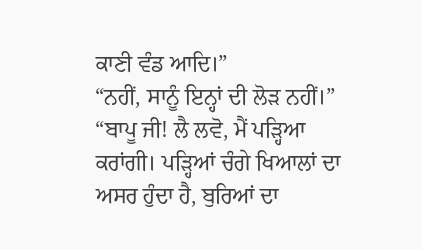ਕਾਣੀ ਵੰਡ ਆਦਿ।”
“ਨਹੀਂ, ਸਾਨੂੰ ਇਨ੍ਹਾਂ ਦੀ ਲੋੜ ਨਹੀਂ।”
“ਬਾਪੂ ਜੀ! ਲੈ ਲਵੋ, ਮੈਂ ਪੜ੍ਹਿਆ ਕਰਾਂਗੀ। ਪੜ੍ਹਿਆਂ ਚੰਗੇ ਖਿਆਲਾਂ ਦਾ ਅਸਰ ਹੁੰਦਾ ਹੈ, ਬੁਰਿਆਂ ਦਾ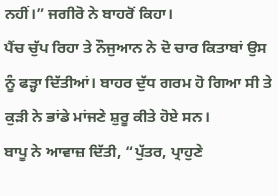ਨਹੀਂ।” ਜਗੀਰੋ ਨੇ ਬਾਹਰੋਂ ਕਿਹਾ।
ਪੈਂਚ ਚੁੱਪ ਰਿਹਾ ਤੇ ਨੌਜੁਆਨ ਨੇ ਦੋ ਚਾਰ ਕਿਤਾਬਾਂ ਉਸ ਨੂੰ ਫੜ੍ਹਾ ਦਿੱਤੀਆਂ। ਬਾਹਰ ਦੁੱਧ ਗਰਮ ਹੋ ਗਿਆ ਸੀ ਤੇ ਕੁੜੀ ਨੇ ਭਾਂਡੇ ਮਾਂਜਣੇ ਸ਼ੁਰੂ ਕੀਤੇ ਹੋਏ ਸਨ।
ਬਾਪੂ ਨੇ ਆਵਾਜ਼ ਦਿੱਤੀ, “ਪੁੱਤਰ, ਪ੍ਰਾਹੁਣੇ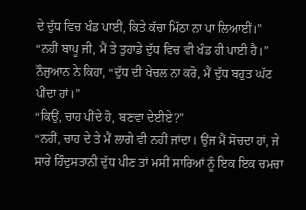ਦੇ ਦੁੱਧ ਵਿਚ ਖੰਡ ਪਾਈਂ, ਕਿਤੇ ਕੱਚਾ ਮਿੱਠਾ ਨਾ ਪਾ ਲਿਆਈਂ।”
“ਨਹੀਂ ਬਾਪੂ ਜੀ, ਮੈਂ ਤੇ ਤੁਹਾਡੇ ਦੁੱਧ ਵਿਚ ਵੀ ਖੰਡ ਹੀ ਪਾਈ ਹੈ।”
ਨੌਜੁਆਨ ਨੇ ਕਿਹਾ, “ਦੁੱਧ ਦੀ ਖੇਚਲ ਨਾ ਕਰੋ, ਮੈਂ ਦੁੱਧ ਬਹੁਤ ਘੱਟ ਪੀਂਦਾ ਹਾਂ।”
“ਕਿਉਂ, ਚਾਹ ਪੀਂਦੇ ਹੋ, ਬਣਵਾ ਦੇਈਏ?”
“ਨਹੀਂ, ਚਾਹ ਦੇ ਤੇ ਮੈਂ ਲਾਗੇ ਵੀ ਨਹੀਂ ਜਾਂਦਾ। ਉਂਜ ਮੈਂ ਸੋਚਦਾ ਹਾਂ, ਜੇ ਸਾਰੇ ਹਿੰਦੁਸਤਾਨੀ ਦੁੱਧ ਪੀਣ ਤਾਂ ਮਸੀਂ ਸਾਰਿਆਂ ਨੂੰ ਇਕ ਇਕ ਚਮਚਾ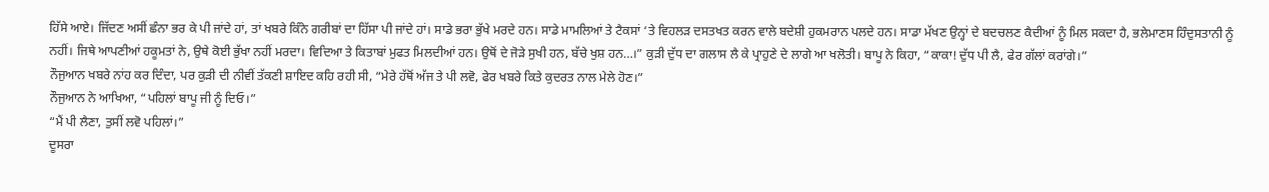ਹਿੱਸੇ ਆਏ। ਜਿੱਦਣ ਅਸੀਂ ਛੰਨਾ ਭਰ ਕੇ ਪੀ ਜਾਂਦੇ ਹਾਂ, ਤਾਂ ਖਬਰੇ ਕਿੰਨੇ ਗਰੀਬਾਂ ਦਾ ਹਿੱਸਾ ਪੀ ਜਾਂਦੇ ਹਾਂ। ਸਾਡੇ ਭਰਾ ਭੁੱਖੇ ਮਰਦੇ ਹਨ। ਸਾਡੇ ਮਾਮਲਿਆਂ ਤੇ ਟੈਕਸਾਂ ‘ਤੇ ਵਿਹਲੜ ਦਸਤਖਤ ਕਰਨ ਵਾਲੇ ਬਦੇਸ਼ੀ ਹੁਕਮਰਾਨ ਪਲਦੇ ਹਨ। ਸਾਡਾ ਮੱਖਣ ਉਨ੍ਹਾਂ ਦੇ ਬਦਚਲਣ ਕੈਦੀਆਂ ਨੂੰ ਮਿਲ ਸਕਦਾ ਹੈ, ਭਲੇਮਾਣਸ ਹਿੰਦੁਸਤਾਨੀ ਨੂੰ ਨਹੀਂ। ਜਿਥੇ ਆਪਣੀਆਂ ਹਕੂਮਤਾਂ ਨੇ, ਉਥੇ ਕੋਈ ਭੁੱਖਾ ਨਹੀਂ ਮਰਦਾ। ਵਿਦਿਆ ਤੇ ਕਿਤਾਬਾਂ ਮੁਫਤ ਮਿਲਦੀਆਂ ਹਨ। ਉਥੋਂ ਦੇ ਜੋੜੇ ਸੁਖੀ ਹਨ, ਬੱਚੇ ਖੁਸ਼ ਹਨ…।” ਕੁੜੀ ਦੁੱਧ ਦਾ ਗਲਾਸ ਲੈ ਕੇ ਪ੍ਰਾਹੁਣੇ ਦੇ ਲਾਗੇ ਆ ਖਲੋਤੀ। ਬਾਪੂ ਨੇ ਕਿਹਾ, “ਕਾਕਾ! ਦੁੱਧ ਪੀ ਲੈ, ਫੇਰ ਗੱਲਾਂ ਕਰਾਂਗੇ।”
ਨੌਜੁਆਨ ਖਬਰੇ ਨਾਂਹ ਕਰ ਦਿੰਦਾ, ਪਰ ਕੁੜੀ ਦੀ ਨੀਵੀਂ ਤੱਕਣੀ ਸ਼ਾਇਦ ਕਹਿ ਰਹੀ ਸੀ, “ਮੇਰੇ ਹੱਥੋਂ ਅੱਜ ਤੇ ਪੀ ਲਵੋ, ਫੇਰ ਖਬਰੇ ਕਿਤੇ ਕੁਦਰਤ ਨਾਲ ਮੇਲੇ ਹੋਣ।”
ਨੌਜੁਆਨ ਨੇ ਆਖਿਆ, “ਪਹਿਲਾਂ ਬਾਪੂ ਜੀ ਨੂੰ ਦਿਓ।”
“ਮੈਂ ਪੀ ਲੈਣਾ, ਤੁਸੀਂ ਲਵੋ ਪਹਿਲਾਂ।”
ਦੂਸਰਾ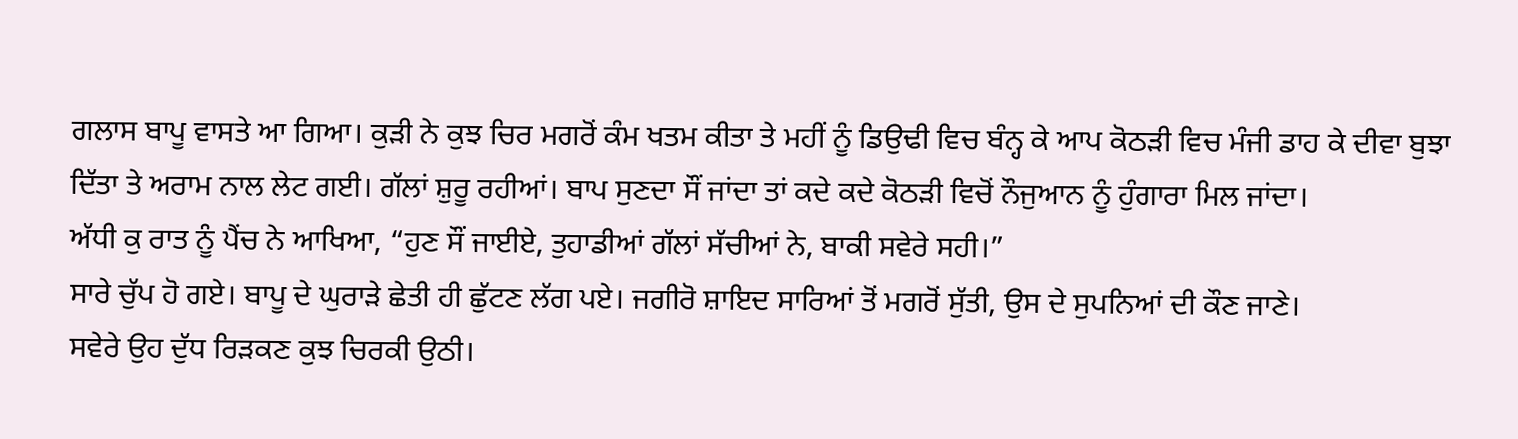ਗਲਾਸ ਬਾਪੂ ਵਾਸਤੇ ਆ ਗਿਆ। ਕੁੜੀ ਨੇ ਕੁਝ ਚਿਰ ਮਗਰੋਂ ਕੰਮ ਖਤਮ ਕੀਤਾ ਤੇ ਮਹੀਂ ਨੂੰ ਡਿਉਢੀ ਵਿਚ ਬੰਨ੍ਹ ਕੇ ਆਪ ਕੋਠੜੀ ਵਿਚ ਮੰਜੀ ਡਾਹ ਕੇ ਦੀਵਾ ਬੁਝਾ ਦਿੱਤਾ ਤੇ ਅਰਾਮ ਨਾਲ ਲੇਟ ਗਈ। ਗੱਲਾਂ ਸ਼ੁਰੂ ਰਹੀਆਂ। ਬਾਪ ਸੁਣਦਾ ਸੌਂ ਜਾਂਦਾ ਤਾਂ ਕਦੇ ਕਦੇ ਕੋਠੜੀ ਵਿਚੋਂ ਨੌਜੁਆਨ ਨੂੰ ਹੁੰਗਾਰਾ ਮਿਲ ਜਾਂਦਾ।
ਅੱਧੀ ਕੁ ਰਾਤ ਨੂੰ ਪੈਂਚ ਨੇ ਆਖਿਆ, “ਹੁਣ ਸੌਂ ਜਾਈਏ, ਤੁਹਾਡੀਆਂ ਗੱਲਾਂ ਸੱਚੀਆਂ ਨੇ, ਬਾਕੀ ਸਵੇਰੇ ਸਹੀ।”
ਸਾਰੇ ਚੁੱਪ ਹੋ ਗਏ। ਬਾਪੂ ਦੇ ਘੁਰਾੜੇ ਛੇਤੀ ਹੀ ਛੁੱਟਣ ਲੱਗ ਪਏ। ਜਗੀਰੋ ਸ਼ਾਇਦ ਸਾਰਿਆਂ ਤੋਂ ਮਗਰੋਂ ਸੁੱਤੀ, ਉਸ ਦੇ ਸੁਪਨਿਆਂ ਦੀ ਕੌਣ ਜਾਣੇ।
ਸਵੇਰੇ ਉਹ ਦੁੱਧ ਰਿੜਕਣ ਕੁਝ ਚਿਰਕੀ ਉਠੀ।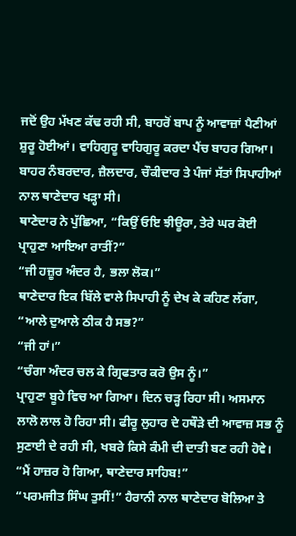ਜਦੋਂ ਉਹ ਮੱਖਣ ਕੱਢ ਰਹੀ ਸੀ, ਬਾਹਰੋਂ ਬਾਪ ਨੂੰ ਆਵਾਜ਼ਾਂ ਪੈਣੀਆਂ ਸ਼ੁਰੂ ਹੋਈਆਂ। ਵਾਹਿਗੁਰੂ ਵਾਹਿਗੁਰੂ ਕਰਦਾ ਪੈਂਚ ਬਾਹਰ ਗਿਆ। ਬਾਹਰ ਨੰਬਰਦਾਰ, ਜ਼ੈਲਦਾਰ, ਚੌਕੀਦਾਰ ਤੇ ਪੰਜਾਂ ਸੱਤਾਂ ਸਿਪਾਹੀਆਂ ਨਾਲ ਥਾਣੇਦਾਰ ਖੜ੍ਹਾ ਸੀ।
ਥਾਣੇਦਾਰ ਨੇ ਪੁੱਛਿਆ, “ਕਿਉਂ ਓਇ ਝੀਊਰਾ, ਤੇਰੇ ਘਰ ਕੋਈ ਪ੍ਰਾਹੁਣਾ ਆਇਆ ਰਾਤੀਂ?”
“ਜੀ ਹਜ਼ੂਰ ਅੰਦਰ ਹੈ, ਭਲਾ ਲੋਕ।”
ਥਾਣੇਦਾਰ ਇਕ ਬਿੱਲੇ ਵਾਲੇ ਸਿਪਾਹੀ ਨੂੰ ਦੇਖ ਕੇ ਕਹਿਣ ਲੱਗਾ, “ਆਲੇ ਦੁਆਲੇ ਠੀਕ ਹੈ ਸਭ?”
“ਜੀ ਹਾਂ।”
“ਚੰਗਾ ਅੰਦਰ ਚਲ ਕੇ ਗ੍ਰਿਫਤਾਰ ਕਰੋ ਉਸ ਨੂੰ।”
ਪ੍ਰਾਹੁਣਾ ਬੂਹੇ ਵਿਚ ਆ ਗਿਆ। ਦਿਨ ਚੜ੍ਹ ਰਿਹਾ ਸੀ। ਅਸਮਾਨ ਲਾਲੋ ਲਾਲ ਹੋ ਰਿਹਾ ਸੀ। ਫੀਰੂ ਲੁਹਾਰ ਦੇ ਹਥੌੜੇ ਦੀ ਆਵਾਜ਼ ਸਭ ਨੂੰ ਸੁਣਾਈ ਦੇ ਰਹੀ ਸੀ, ਖਬਰੇ ਕਿਸੇ ਕੰਮੀ ਦੀ ਦਾਤੀ ਬਣ ਰਹੀ ਹੋਵੇ।
“ਮੈਂ ਹਾਜ਼ਰ ਹੋ ਗਿਆ, ਥਾਣੇਦਾਰ ਸਾਹਿਬ!”
“ਪਰਮਜੀਤ ਸਿੰਘ ਤੁਸੀਂ!” ਹੈਰਾਨੀ ਨਾਲ ਥਾਣੇਦਾਰ ਬੋਲਿਆ ਤੇ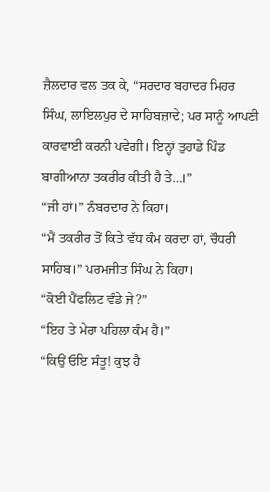ਜ਼ੈਲਦਾਰ ਵਲ ਤਕ ਕੇ, “ਸਰਦਾਰ ਬਹਾਦਰ ਮਿਹਰ ਸਿੰਘ, ਲਾਇਲਪੁਰ ਦੇ ਸਾਹਿਬਜ਼ਾਦੇ; ਪਰ ਸਾਨੂੰ ਆਪਣੀ ਕਾਰਵਾਈ ਕਰਨੀ ਪਵੇਗੀ। ਇਨ੍ਹਾਂ ਤੁਹਾਡੇ ਪਿੰਡ ਬਾਗੀਆਨਾ ਤਕਰੀਰ ਕੀਤੀ ਹੈ ਤੇ…।”
“ਜੀ ਹਾਂ।” ਨੰਬਰਦਾਰ ਨੇ ਕਿਹਾ।
“ਮੈਂ ਤਕਰੀਰ ਤੋਂ ਕਿਤੇ ਵੱਧ ਕੰਮ ਕਰਦਾ ਹਾਂ, ਚੌਧਰੀ ਸਾਹਿਬ।” ਪਰਮਜੀਤ ਸਿੰਘ ਨੇ ਕਿਹਾ।
“ਕੋਈ ਪੈਂਫਲਿਟ ਵੰਡੇ ਜੇ?”
“ਇਹ ਤੇ ਮੇਰਾ ਪਹਿਲਾ ਕੰਮ ਹੈ।”
“ਕਿਉਂ ਓਇ ਸੰਤੂ! ਕੁਝ ਹੈ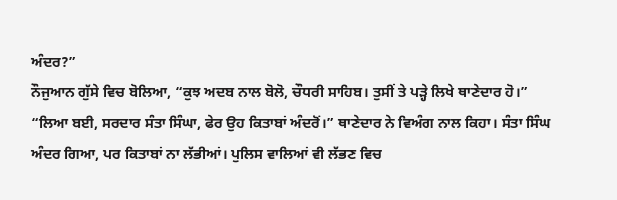ਅੰਦਰ?”
ਨੌਜੁਆਨ ਗੁੱਸੇ ਵਿਚ ਬੋਲਿਆ, “ਕੁਝ ਅਦਬ ਨਾਲ ਬੋਲੋ, ਚੌਧਰੀ ਸਾਹਿਬ। ਤੁਸੀਂ ਤੇ ਪੜ੍ਹੇ ਲਿਖੇ ਥਾਣੇਦਾਰ ਹੋ।”
“ਲਿਆ ਬਈ, ਸਰਦਾਰ ਸੰਤਾ ਸਿੰਘਾ, ਫੇਰ ਉਹ ਕਿਤਾਬਾਂ ਅੰਦਰੋਂ।” ਥਾਣੇਦਾਰ ਨੇ ਵਿਅੰਗ ਨਾਲ ਕਿਹਾ। ਸੰਤਾ ਸਿੰਘ ਅੰਦਰ ਗਿਆ, ਪਰ ਕਿਤਾਬਾਂ ਨਾ ਲੱਭੀਆਂ। ਪੁਲਿਸ ਵਾਲਿਆਂ ਵੀ ਲੱਭਣ ਵਿਚ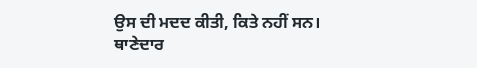ਉਸ ਦੀ ਮਦਦ ਕੀਤੀ, ਕਿਤੇ ਨਹੀਂ ਸਨ।
ਥਾਣੇਦਾਰ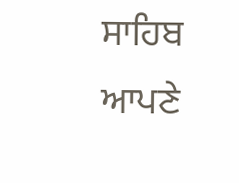ਸਾਹਿਬ ਆਪਣੇ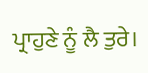ਪ੍ਰਾਹੁਣੇ ਨੂੰ ਲੈ ਤੁਰੇ।